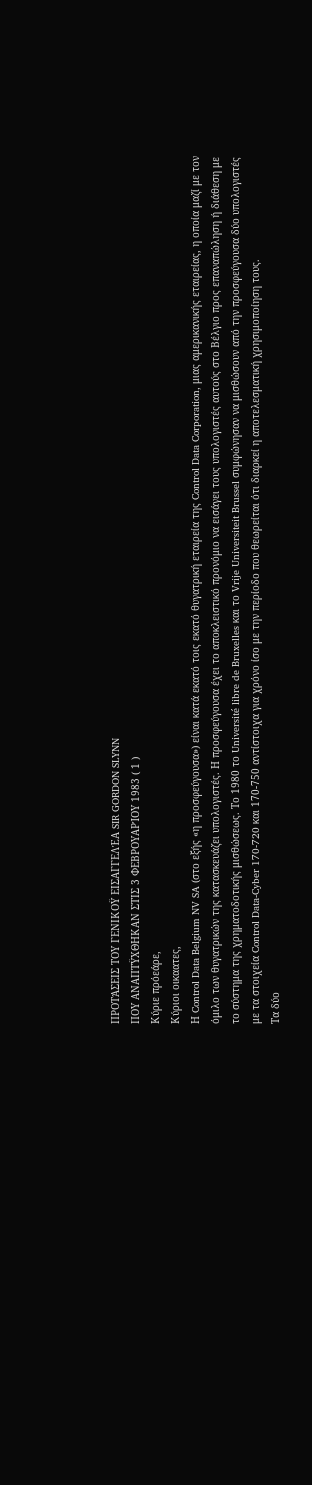ΠΡΟΤΆΣΕΙΣ ΤΟΥ ΓΕΝΙΚΟΫ ΕΙΣΑΓΓΕΛΈΑ SIR GORDON SLYNN
ΠΟΥ ΑΝΑΠΤΫΧΘΗΚΑΝ ΣΤΙΣ 3 ΦΕΒΡΟΥΑΡΊΟΥ 1983 ( 1 )
Κύριε πρόεάρε,
Κύριοι οικαατες,
Η Control Data Belgium NV SA (στο εξής «η προσφεύγουσα») είναι κατά εκατό τοις εκατό θυγατρική εταιρεία της Control Data Corporation, μιας αμερικανικής εταιρείας, η οποία μαζί με τον όμιλο των θυγατρικών της κατασκευάζει υπολογιστές. Η προσφεύγουσα έχει το αποκλειστικό προνόμιο να εισάγει τους υπολογιστές αυτούς στο Βέλγιο προς επαναπώληση ή διάθεση με το σύστημα της χρηματοδοτικής μισθώσεως. Το 1980 το Université libre de Bruxelles και το Vrije Universiteit Brussel συμφώνησαν να μισθώσουν από την προσφεύγουσα δύο υπολογιστές με τα στοιχεία Control Data-Cyber 170-720 και 170-750 αντίστοιχα για χρόνο ίσο με την περίοδο που θεωρείται ότι διαρκεί η αποτελεσματική χρησιμοποίηση τους.
Τα δύο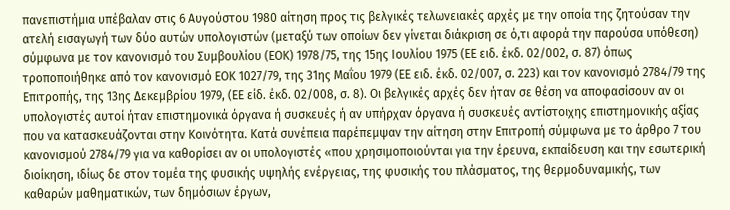πανεπιστήμια υπέβαλαν στις 6 Αυγούστου 1980 αίτηση προς τις βελγικές τελωνειακές αρχές με την οποία της ζητούσαν την ατελή εισαγωγή των δύο αυτών υπολογιστών (μεταξύ των οποίων δεν γίνεται διάκριση σε ό,τι αφορά την παρούσα υπόθεση) σύμφωνα με τον κανονισμό του Συμβουλίου (ΕΟΚ) 1978/75, της 15ης Ιουλίου 1975 (ΕΕ ειδ. έκδ. 02/002, σ. 87) όπως τροποποιήθηκε από τον κανονισμό ΕΟΚ 1027/79, της 31ης Μαΐου 1979 (ΕΕ ειδ. έκδ. 02/007, σ. 223) και τον κανονισμό 2784/79 της Επιτροπής, της 13ης Δεκεμβρίου 1979, (ΕΕ είδ. έκδ. 02/008, σ. 8). Οι βελγικές αρχές δεν ήταν σε θέση να αποφασίσουν αν οι υπολογιστές αυτοί ήταν επιστημονικά όργανα ή συσκευές ή αν υπήρχαν όργανα ή συσκευές αντίστοιχης επιστημονικής αξίας που να κατασκευάζονται στην Κοινότητα. Κατά συνέπεια παρέπεμψαν την αίτηση στην Επιτροπή σύμφωνα με το άρθρο 7 του κανονισμού 2784/79 για να καθορίσει αν οι υπολογιστές «που χρησιμοποιούνται για την έρευνα, εκπαίδευση και την εσωτερική διοίκηση, ιδίως δε στον τομέα της φυσικής υψηλής ενέργειας, της φυσικής του πλάσματος, της θερμοδυναμικής, των καθαρών μαθηματικών, των δημόσιων έργων,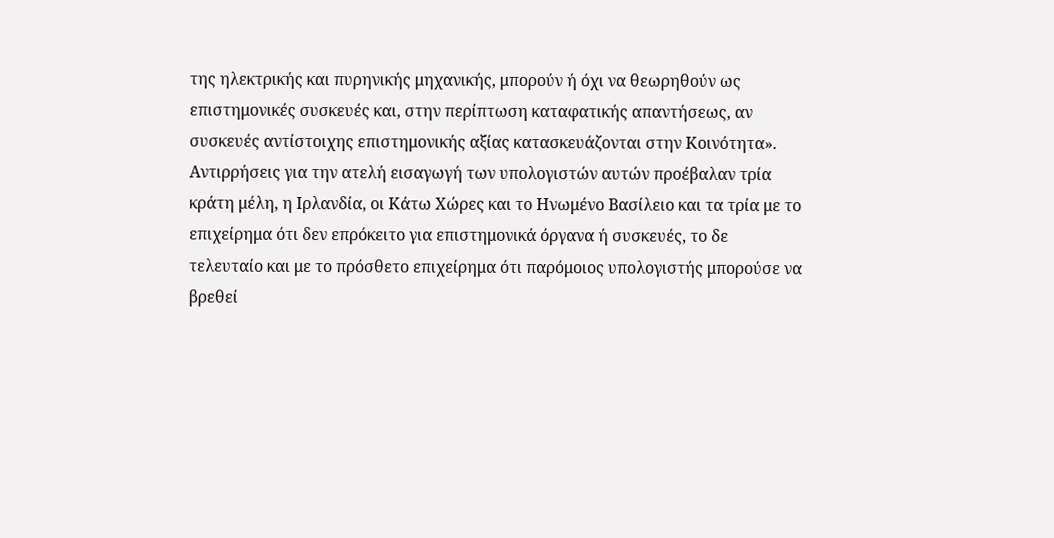της ηλεκτρικής και πυρηνικής μηχανικής, μπορούν ή όχι να θεωρηθούν ως επιστημονικές συσκευές και, στην περίπτωση καταφατικής απαντήσεως, αν συσκευές αντίστοιχης επιστημονικής αξίας κατασκευάζονται στην Κοινότητα».
Αντιρρήσεις για την ατελή εισαγωγή των υπολογιστών αυτών προέβαλαν τρία κράτη μέλη, η Ιρλανδία, οι Κάτω Χώρες και το Ηνωμένο Βασίλειο και τα τρία με το επιχείρημα ότι δεν επρόκειτο για επιστημονικά όργανα ή συσκευές, το δε τελευταίο και με το πρόσθετο επιχείρημα ότι παρόμοιος υπολογιστής μπορούσε να βρεθεί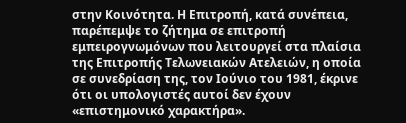στην Κοινότητα. Η Επιτροπή, κατά συνέπεια, παρέπεμψε το ζήτημα σε επιτροπή εμπειρογνωμόνων που λειτουργεί στα πλαίσια της Επιτροπής Τελωνειακών Ατελειών, η οποία σε συνεδρίαση της, τον Ιούνιο του 1981, έκρινε ότι οι υπολογιστές αυτοί δεν έχουν «επιστημονικό χαρακτήρα».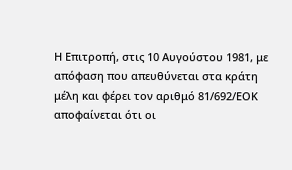Η Επιτροπή, στις 10 Αυγούστου 1981, με απόφαση που απευθύνεται στα κράτη μέλη και φέρει τον αριθμό 81/692/ΕΟΚ αποφαίνεται ότι οι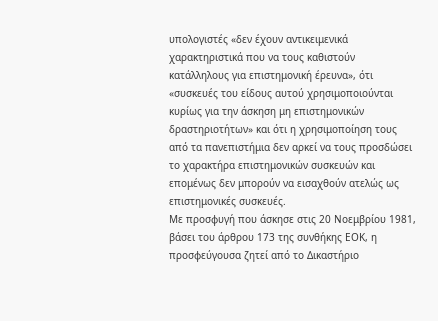υπολογιστές «δεν έχουν αντικειμενικά χαρακτηριστικά που να τους καθιστούν κατάλληλους για επιστημονική έρευνα», ότι «συσκευές του είδους αυτού χρησιμοποιούνται κυρίως για την άσκηση μη επιστημονικών δραστηριοτήτων» και ότι η χρησιμοποίηση τους από τα πανεπιστήμια δεν αρκεί να τους προσδώσει το χαρακτήρα επιστημονικών συσκευών και επομένως δεν μπορούν να εισαχθούν ατελώς ως επιστημονικές συσκευές.
Με προσφυγή που άσκησε στις 20 Νοεμβρίου 1981, βάσει του άρθρου 173 της συνθήκης ΕΟΚ, η προσφεύγουσα ζητεί από το Δικαστήριο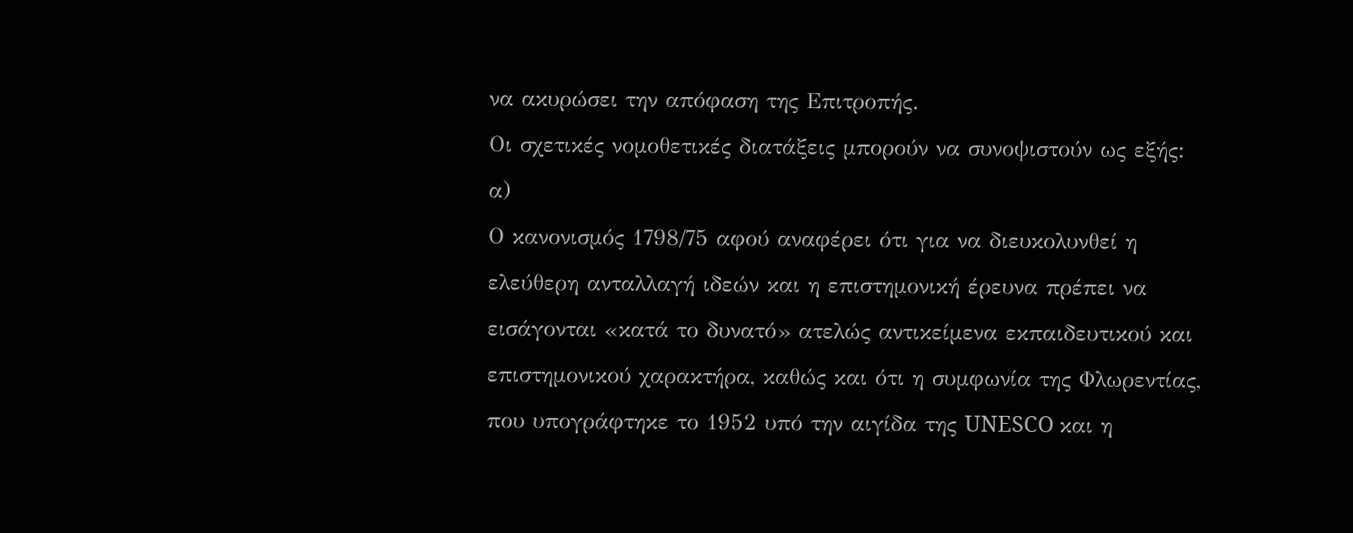να ακυρώσει την απόφαση της Επιτροπής.
Οι σχετικές νομοθετικές διατάξεις μπορούν να συνοψιστούν ως εξής:
α)
Ο κανονισμός 1798/75 αφού αναφέρει ότι για να διευκολυνθεί η ελεύθερη ανταλλαγή ιδεών και η επιστημονική έρευνα πρέπει να εισάγονται «κατά το δυνατό» ατελώς αντικείμενα εκπαιδευτικού και επιστημονικού χαρακτήρα, καθώς και ότι η συμφωνία της Φλωρεντίας, που υπογράφτηκε το 1952 υπό την αιγίδα της UNESCO και η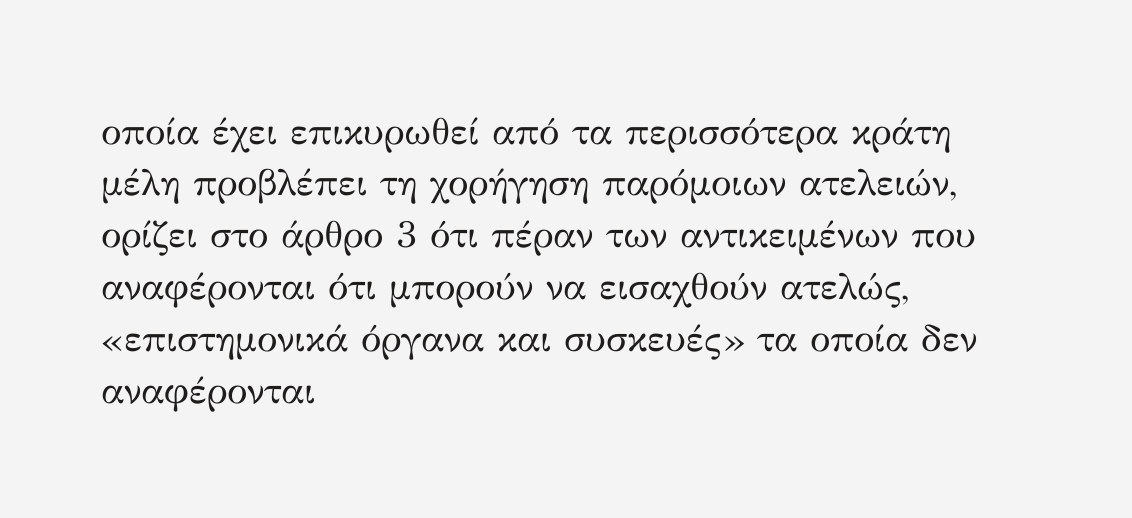οποία έχει επικυρωθεί από τα περισσότερα κράτη μέλη προβλέπει τη χορήγηση παρόμοιων ατελειών, ορίζει στο άρθρο 3 ότι πέραν των αντικειμένων που αναφέρονται ότι μπορούν να εισαχθούν ατελώς, «επιστημονικά όργανα και συσκευές» τα οποία δεν αναφέρονται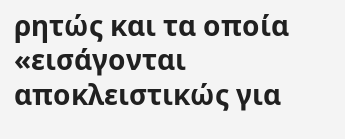ρητώς και τα οποία «εισάγονται αποκλειστικώς για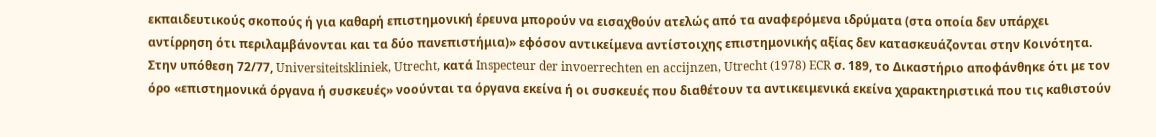εκπαιδευτικούς σκοπούς ή για καθαρή επιστημονική έρευνα μπορούν να εισαχθούν ατελώς από τα αναφερόμενα ιδρύματα (στα οποία δεν υπάρχει αντίρρηση ότι περιλαμβάνονται και τα δύο πανεπιστήμια)» εφόσον αντικείμενα αντίστοιχης επιστημονικής αξίας δεν κατασκευάζονται στην Κοινότητα.
Στην υπόθεση 72/77, Universiteitskliniek, Utrecht, κατά Inspecteur der invoerrechten en accijnzen, Utrecht (1978) ECR σ. 189, το Δικαστήριο αποφάνθηκε ότι με τον όρο «επιστημονικά όργανα ή συσκευές» νοούνται τα όργανα εκείνα ή οι συσκευές που διαθέτουν τα αντικειμενικά εκείνα χαρακτηριστικά που τις καθιστούν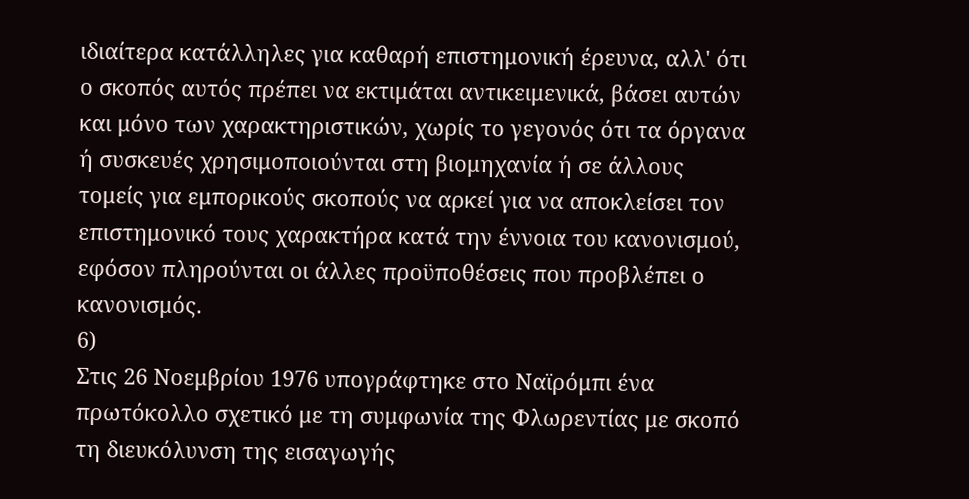ιδιαίτερα κατάλληλες για καθαρή επιστημονική έρευνα, αλλ' ότι ο σκοπός αυτός πρέπει να εκτιμάται αντικειμενικά, βάσει αυτών και μόνο των χαρακτηριστικών, χωρίς το γεγονός ότι τα όργανα ή συσκευές χρησιμοποιούνται στη βιομηχανία ή σε άλλους τομείς για εμπορικούς σκοπούς να αρκεί για να αποκλείσει τον επιστημονικό τους χαρακτήρα κατά την έννοια του κανονισμού, εφόσον πληρούνται οι άλλες προϋποθέσεις που προβλέπει ο κανονισμός.
6)
Στις 26 Νοεμβρίου 1976 υπογράφτηκε στο Ναϊρόμπι ένα πρωτόκολλο σχετικό με τη συμφωνία της Φλωρεντίας με σκοπό τη διευκόλυνση της εισαγωγής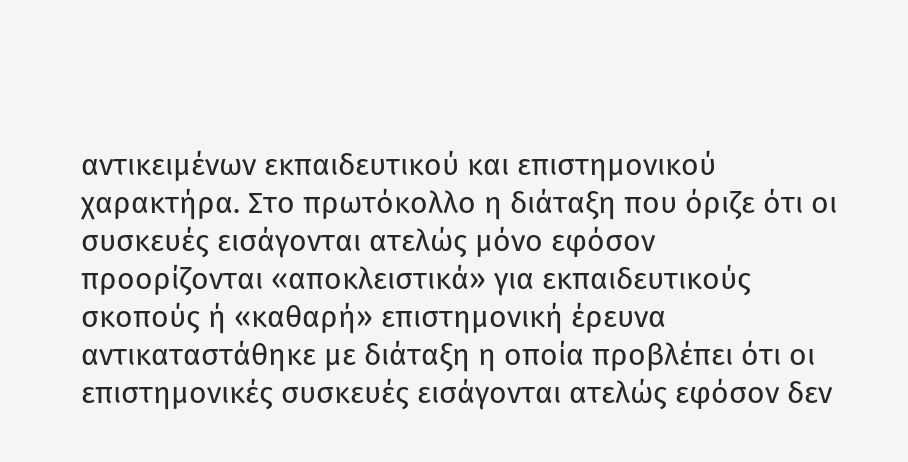αντικειμένων εκπαιδευτικού και επιστημονικού χαρακτήρα. Στο πρωτόκολλο η διάταξη που όριζε ότι οι συσκευές εισάγονται ατελώς μόνο εφόσον προορίζονται «αποκλειστικά» για εκπαιδευτικούς σκοπούς ή «καθαρή» επιστημονική έρευνα αντικαταστάθηκε με διάταξη η οποία προβλέπει ότι οι επιστημονικές συσκευές εισάγονται ατελώς εφόσον δεν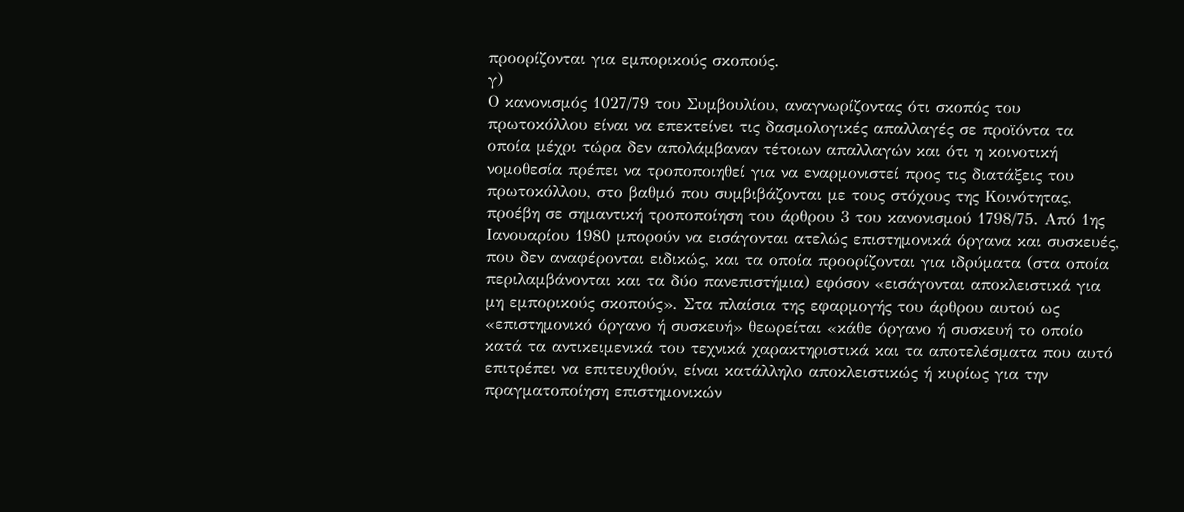προορίζονται για εμπορικούς σκοπούς.
γ)
Ο κανονισμός 1027/79 του Συμβουλίου, αναγνωρίζοντας ότι σκοπός του πρωτοκόλλου είναι να επεκτείνει τις δασμολογικές απαλλαγές σε προϊόντα τα οποία μέχρι τώρα δεν απολάμβαναν τέτοιων απαλλαγών και ότι η κοινοτική νομοθεσία πρέπει να τροποποιηθεί για να εναρμονιστεί προς τις διατάξεις του πρωτοκόλλου, στο βαθμό που συμβιβάζονται με τους στόχους της Κοινότητας, προέβη σε σημαντική τροποποίηση του άρθρου 3 του κανονισμού 1798/75. Από 1ης Ιανουαρίου 1980 μπορούν να εισάγονται ατελώς επιστημονικά όργανα και συσκευές, που δεν αναφέρονται ειδικώς, και τα οποία προορίζονται για ιδρύματα (στα οποία περιλαμβάνονται και τα δύο πανεπιστήμια) εφόσον «εισάγονται αποκλειστικά για μη εμπορικούς σκοπούς». Στα πλαίσια της εφαρμογής του άρθρου αυτού ως «επιστημονικό όργανο ή συσκευή» θεωρείται «κάθε όργανο ή συσκευή το οποίο κατά τα αντικειμενικά του τεχνικά χαρακτηριστικά και τα αποτελέσματα που αυτό επιτρέπει να επιτευχθούν, είναι κατάλληλο αποκλειστικώς ή κυρίως για την πραγματοποίηση επιστημονικών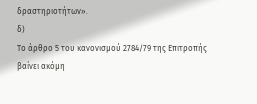δραστηριοτήτων».
δ)
Το άρθρο 5 του κανονισμού 2784/79 της Επιτροπής βαίνει ακόμη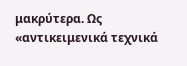μακρύτερα. Ως «αντικειμενικά τεχνικά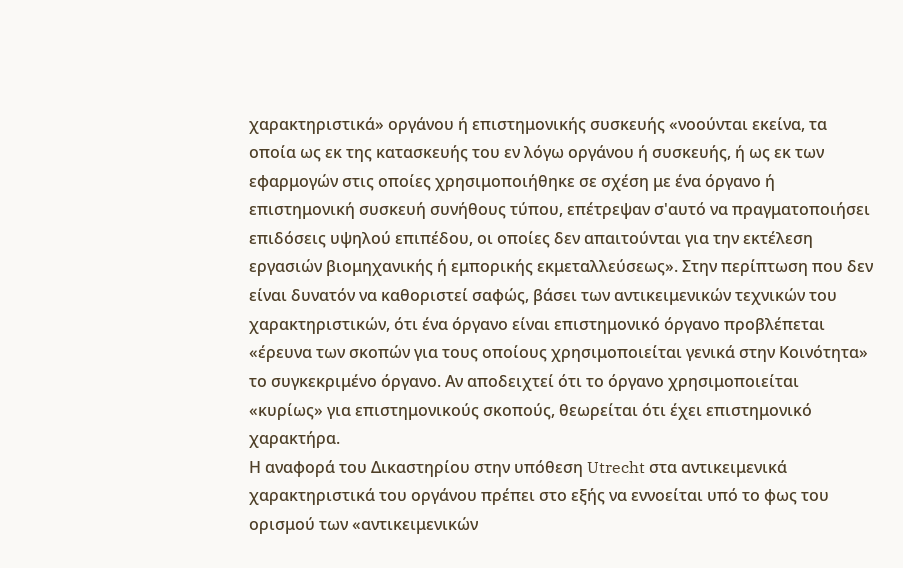χαρακτηριστικά» οργάνου ή επιστημονικής συσκευής «νοούνται εκείνα, τα οποία ως εκ της κατασκευής του εν λόγω οργάνου ή συσκευής, ή ως εκ των εφαρμογών στις οποίες χρησιμοποιήθηκε σε σχέση με ένα όργανο ή επιστημονική συσκευή συνήθους τύπου, επέτρεψαν σ'αυτό να πραγματοποιήσει επιδόσεις υψηλού επιπέδου, οι οποίες δεν απαιτούνται για την εκτέλεση εργασιών βιομηχανικής ή εμπορικής εκμεταλλεύσεως». Στην περίπτωση που δεν είναι δυνατόν να καθοριστεί σαφώς, βάσει των αντικειμενικών τεχνικών του χαρακτηριστικών, ότι ένα όργανο είναι επιστημονικό όργανο προβλέπεται «έρευνα των σκοπών για τους οποίους χρησιμοποιείται γενικά στην Κοινότητα» το συγκεκριμένο όργανο. Αν αποδειχτεί ότι το όργανο χρησιμοποιείται «κυρίως» για επιστημονικούς σκοπούς, θεωρείται ότι έχει επιστημονικό χαρακτήρα.
Η αναφορά του Δικαστηρίου στην υπόθεση Utrecht στα αντικειμενικά χαρακτηριστικά του οργάνου πρέπει στο εξής να εννοείται υπό το φως του ορισμού των «αντικειμενικών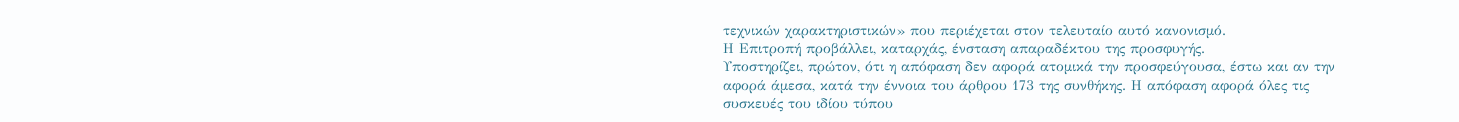τεχνικών χαρακτηριστικών» που περιέχεται στον τελευταίο αυτό κανονισμό.
Η Επιτροπή προβάλλει, καταρχάς, ένσταση απαραδέκτου της προσφυγής.
Υποστηρίζει, πρώτον, ότι η απόφαση δεν αφορά ατομικά την προσφεύγουσα, έστω και αν την αφορά άμεσα, κατά την έννοια του άρθρου 173 της συνθήκης. Η απόφαση αφορά όλες τις συσκευές του ιδίου τύπου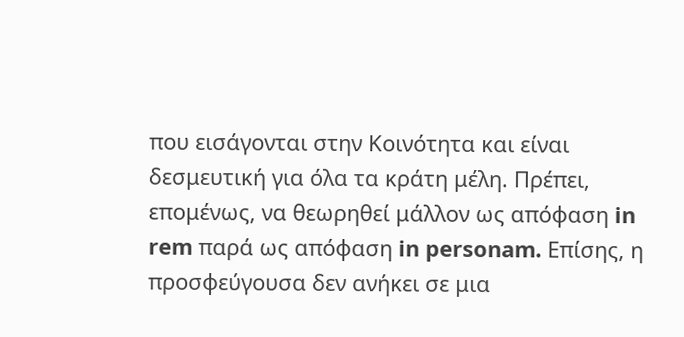που εισάγονται στην Κοινότητα και είναι δεσμευτική για όλα τα κράτη μέλη. Πρέπει, επομένως, να θεωρηθεί μάλλον ως απόφαση in rem παρά ως απόφαση in personam. Επίσης, η προσφεύγουσα δεν ανήκει σε μια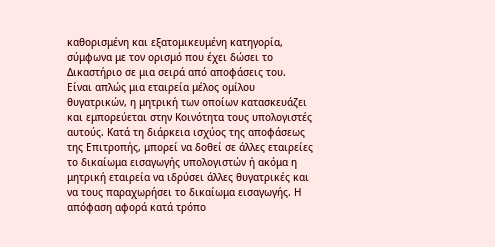καθορισμένη και εξατομικευμένη κατηγορία, σύμφωνα με τον ορισμό που έχει δώσει το Δικαστήριο σε μια σειρά από αποφάσεις του. Είναι απλώς μια εταιρεία μέλος ομίλου θυγατρικών, η μητρική των οποίων κατασκευάζει και εμπορεύεται στην Κοινότητα τους υπολογιστές αυτούς. Κατά τη διάρκεια ισχύος της αποφάσεως της Επιτροπής, μπορεί να δοθεί σε άλλες εταιρείες το δικαίωμα εισαγωγής υπολογιστών ή ακόμα η μητρική εταιρεία να ιδρύσει άλλες θυγατρικές και να τους παραχωρήσει το δικαίωμα εισαγωγής. Η απόφαση αφορά κατά τρόπο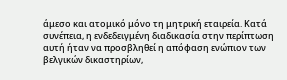άμεσο και ατομικό μόνο τη μητρική εταιρεία. Κατά συνέπεια, η ενδεδειγμένη διαδικασία στην περίπτωση αυτή ήταν να προσβληθεί η απόφαση ενώπιον των βελγικών δικαστηρίων,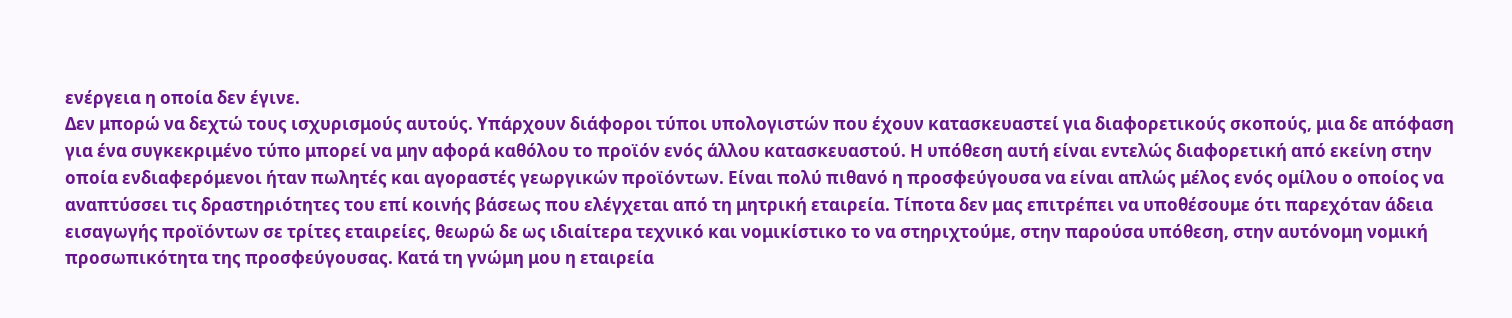ενέργεια η οποία δεν έγινε.
Δεν μπορώ να δεχτώ τους ισχυρισμούς αυτούς. Υπάρχουν διάφοροι τύποι υπολογιστών που έχουν κατασκευαστεί για διαφορετικούς σκοπούς, μια δε απόφαση για ένα συγκεκριμένο τύπο μπορεί να μην αφορά καθόλου το προϊόν ενός άλλου κατασκευαστού. Η υπόθεση αυτή είναι εντελώς διαφορετική από εκείνη στην οποία ενδιαφερόμενοι ήταν πωλητές και αγοραστές γεωργικών προϊόντων. Είναι πολύ πιθανό η προσφεύγουσα να είναι απλώς μέλος ενός ομίλου ο οποίος να αναπτύσσει τις δραστηριότητες του επί κοινής βάσεως που ελέγχεται από τη μητρική εταιρεία. Τίποτα δεν μας επιτρέπει να υποθέσουμε ότι παρεχόταν άδεια εισαγωγής προϊόντων σε τρίτες εταιρείες, θεωρώ δε ως ιδιαίτερα τεχνικό και νομικίστικο το να στηριχτούμε, στην παρούσα υπόθεση, στην αυτόνομη νομική προσωπικότητα της προσφεύγουσας. Κατά τη γνώμη μου η εταιρεία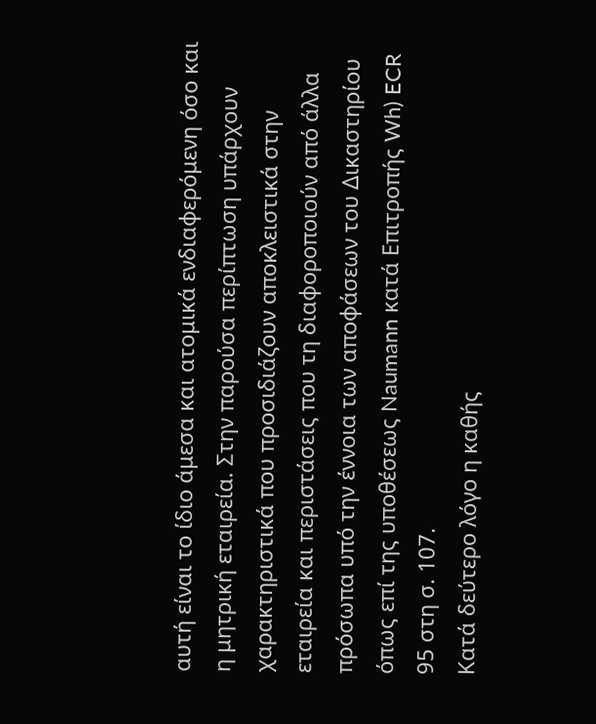αυτή είναι το ίδιο άμεσα και ατομικά ενδιαφερόμενη όσο και η μητρική εταιρεία. Στην παρούσα περίπτωση υπάρχουν χαρακτηριστικά που προσιδιάζουν αποκλειστικά στην εταιρεία και περιστάσεις που τη διαφοροποιούν από άλλα πρόσωπα υπό την έννοια των αποφάσεων του Δικαστηρίου όπως επί της υποθέσεως Naumann κατά Επιτροπής Wh) ECR 95 στη σ. 107.
Κατά δεύτερο λόγο η καθής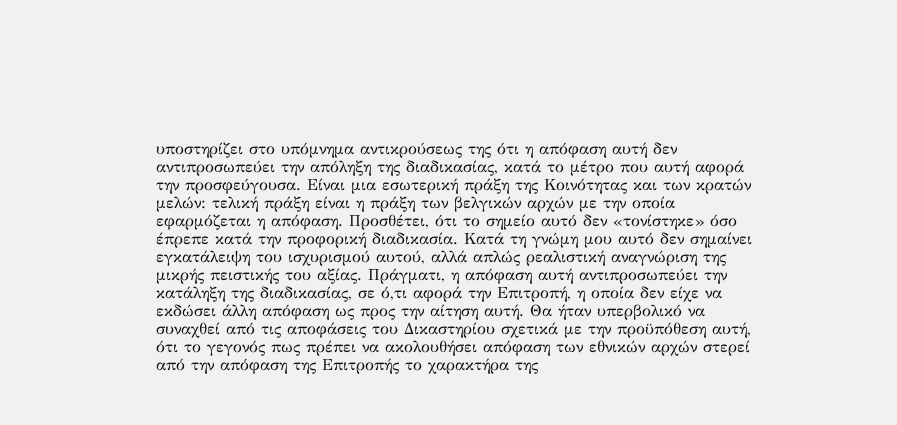υποστηρίζει στο υπόμνημα αντικρούσεως της ότι η απόφαση αυτή δεν αντιπροσωπεύει την απόληξη της διαδικασίας, κατά το μέτρο που αυτή αφορά την προσφεύγουσα. Είναι μια εσωτερική πράξη της Κοινότητας και των κρατών μελών: τελική πράξη είναι η πράξη των βελγικών αρχών με την οποία εφαρμόζεται η απόφαση. Προσθέτει, ότι το σημείο αυτό δεν «τονίστηκε» όσο έπρεπε κατά την προφορική διαδικασία. Κατά τη γνώμη μου αυτό δεν σημαίνει εγκατάλειψη του ισχυρισμού αυτού, αλλά απλώς ρεαλιστική αναγνώριση της μικρής πειστικής του αξίας. Πράγματι, η απόφαση αυτή αντιπροσωπεύει την κατάληξη της διαδικασίας, σε ό,τι αφορά την Επιτροπή, η οποία δεν είχε να εκδώσει άλλη απόφαση ως προς την αίτηση αυτή. Θα ήταν υπερβολικό να συναχθεί από τις αποφάσεις του Δικαστηρίου σχετικά με την προϋπόθεση αυτή, ότι το γεγονός πως πρέπει να ακολουθήσει απόφαση των εθνικών αρχών στερεί από την απόφαση της Επιτροπής το χαρακτήρα της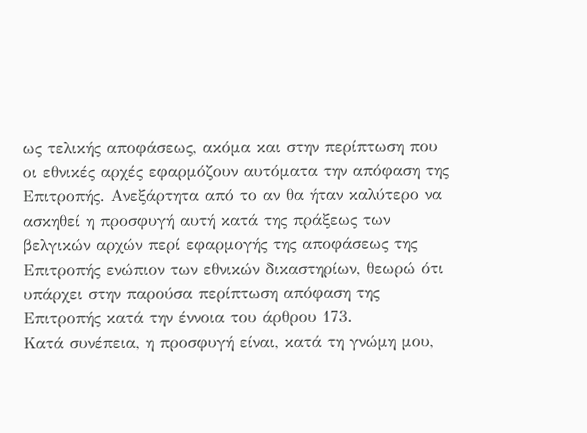ως τελικής αποφάσεως, ακόμα και στην περίπτωση που οι εθνικές αρχές εφαρμόζουν αυτόματα την απόφαση της Επιτροπής. Ανεξάρτητα από το αν θα ήταν καλύτερο να ασκηθεί η προσφυγή αυτή κατά της πράξεως των βελγικών αρχών περί εφαρμογής της αποφάσεως της Επιτροπής ενώπιον των εθνικών δικαστηρίων, θεωρώ ότι υπάρχει στην παρούσα περίπτωση απόφαση της Επιτροπής κατά την έννοια του άρθρου 173.
Κατά συνέπεια, η προσφυγή είναι, κατά τη γνώμη μου,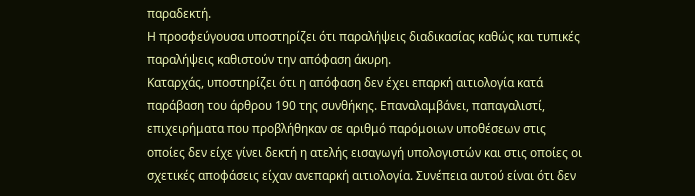παραδεκτή.
Η προσφεύγουσα υποστηρίζει ότι παραλήψεις διαδικασίας καθώς και τυπικές παραλήψεις καθιστούν την απόφαση άκυρη.
Καταρχάς, υποστηρίζει ότι η απόφαση δεν έχει επαρκή αιτιολογία κατά παράβαση του άρθρου 190 της συνθήκης. Επαναλαμβάνει, παπαγαλιστί, επιχειρήματα που προβλήθηκαν σε αριθμό παρόμοιων υποθέσεων στις οποίες δεν είχε γίνει δεκτή η ατελής εισαγωγή υπολογιστών και στις οποίες οι σχετικές αποφάσεις είχαν ανεπαρκή αιτιολογία. Συνέπεια αυτού είναι ότι δεν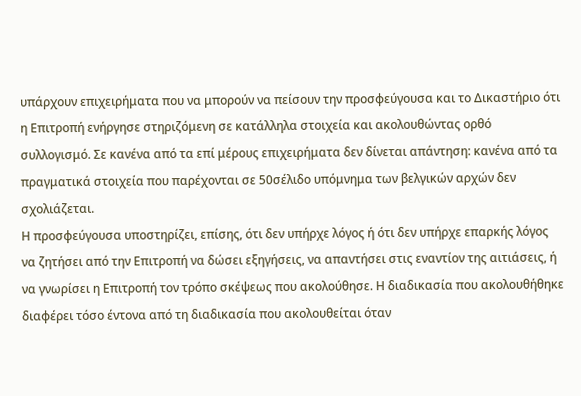υπάρχουν επιχειρήματα που να μπορούν να πείσουν την προσφεύγουσα και το Δικαστήριο ότι η Επιτροπή ενήργησε στηριζόμενη σε κατάλληλα στοιχεία και ακολουθώντας ορθό συλλογισμό. Σε κανένα από τα επί μέρους επιχειρήματα δεν δίνεται απάντηση: κανένα από τα πραγματικά στοιχεία που παρέχονται σε 50σέλιδο υπόμνημα των βελγικών αρχών δεν σχολιάζεται.
Η προσφεύγουσα υποστηρίζει, επίσης, ότι δεν υπήρχε λόγος ή ότι δεν υπήρχε επαρκής λόγος να ζητήσει από την Επιτροπή να δώσει εξηγήσεις, να απαντήσει στις εναντίον της αιτιάσεις, ή να γνωρίσει η Επιτροπή τον τρόπο σκέψεως που ακολούθησε. Η διαδικασία που ακολουθήθηκε διαφέρει τόσο έντονα από τη διαδικασία που ακολουθείται όταν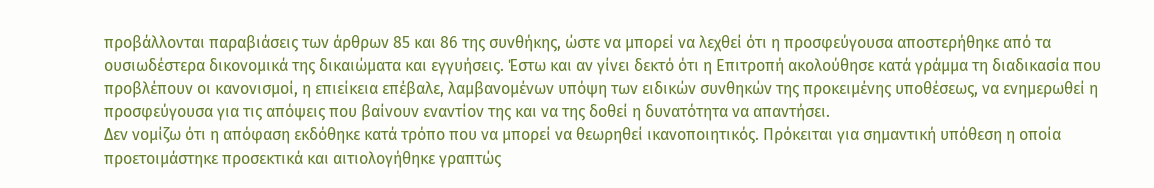προβάλλονται παραβιάσεις των άρθρων 85 και 86 της συνθήκης, ώστε να μπορεί να λεχθεί ότι η προσφεύγουσα αποστερήθηκε από τα ουσιωδέστερα δικονομικά της δικαιώματα και εγγυήσεις. Έστω και αν γίνει δεκτό ότι η Επιτροπή ακολούθησε κατά γράμμα τη διαδικασία που προβλέπουν οι κανονισμοί, η επιείκεια επέβαλε, λαμβανομένων υπόψη των ειδικών συνθηκών της προκειμένης υποθέσεως, να ενημερωθεί η προσφεύγουσα για τις απόψεις που βαίνουν εναντίον της και να της δοθεί η δυνατότητα να απαντήσει.
Δεν νομίζω ότι η απόφαση εκδόθηκε κατά τρόπο που να μπορεί να θεωρηθεί ικανοποιητικός. Πρόκειται για σημαντική υπόθεση η οποία προετοιμάστηκε προσεκτικά και αιτιολογήθηκε γραπτώς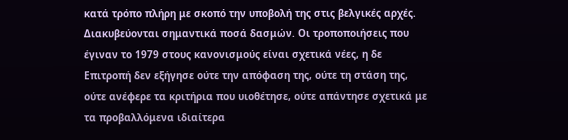κατά τρόπο πλήρη με σκοπό την υποβολή της στις βελγικές αρχές. Διακυβεύονται σημαντικά ποσά δασμών. Οι τροποποιήσεις που έγιναν το 1979 στους κανονισμούς είναι σχετικά νέες, η δε Επιτροπή δεν εξήγησε ούτε την απόφαση της, ούτε τη στάση της, ούτε ανέφερε τα κριτήρια που υιοθέτησε, ούτε απάντησε σχετικά με τα προβαλλόμενα ιδιαίτερα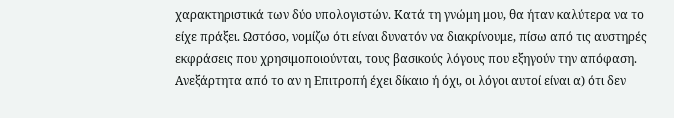χαρακτηριστικά των δύο υπολογιστών. Κατά τη γνώμη μου, θα ήταν καλύτερα να το είχε πράξει. Ωστόσο, νομίζω ότι είναι δυνατόν να διακρίνουμε, πίσω από τις αυστηρές εκφράσεις που χρησιμοποιούνται, τους βασικούς λόγους που εξηγούν την απόφαση. Ανεξάρτητα από το αν η Επιτροπή έχει δίκαιο ή όχι, οι λόγοι αυτοί είναι α) ότι δεν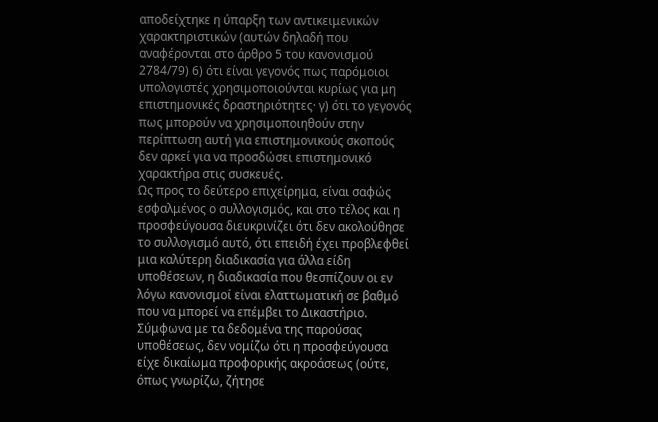αποδείχτηκε η ύπαρξη των αντικειμενικών χαρακτηριστικών (αυτών δηλαδή που αναφέρονται στο άρθρο 5 του κανονισμού 2784/79) 6) ότι είναι γεγονός πως παρόμοιοι υπολογιστές χρησιμοποιούνται κυρίως για μη επιστημονικές δραστηριότητες· γ) ότι το γεγονός πως μπορούν να χρησιμοποιηθούν στην περίπτωση αυτή για επιστημονικούς σκοπούς δεν αρκεί για να προσδώσει επιστημονικό χαρακτήρα στις συσκευές.
Ως προς το δεύτερο επιχείρημα, είναι σαφώς εσφαλμένος ο συλλογισμός, και στο τέλος και η προσφεύγουσα διευκρινίζει ότι δεν ακολούθησε το συλλογισμό αυτό, ότι επειδή έχει προβλεφθεί μια καλύτερη διαδικασία για άλλα είδη υποθέσεων, η διαδικασία που θεσπίζουν οι εν λόγω κανονισμοί είναι ελαττωματική σε βαθμό που να μπορεί να επέμβει το Δικαστήριο. Σύμφωνα με τα δεδομένα της παρούσας υποθέσεως, δεν νομίζω ότι η προσφεύγουσα είχε δικαίωμα προφορικής ακροάσεως (ούτε, όπως γνωρίζω, ζήτησε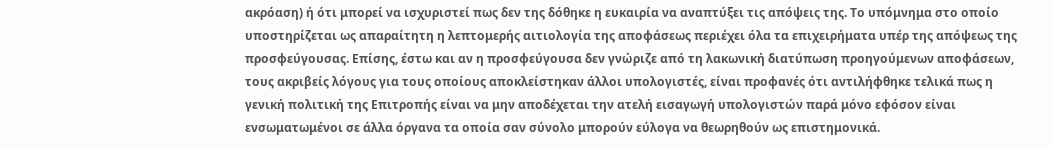ακρόαση) ή ότι μπορεί να ισχυριστεί πως δεν της δόθηκε η ευκαιρία να αναπτύξει τις απόψεις της. Το υπόμνημα στο οποίο υποστηρίζεται ως απαραίτητη η λεπτομερής αιτιολογία της αποφάσεως περιέχει όλα τα επιχειρήματα υπέρ της απόψεως της προσφεύγουσας. Επίσης, έστω και αν η προσφεύγουσα δεν γνώριζε από τη λακωνική διατύπωση προηγούμενων αποφάσεων, τους ακριβείς λόγους για τους οποίους αποκλείστηκαν άλλοι υπολογιστές, είναι προφανές ότι αντιλήφθηκε τελικά πως η γενική πολιτική της Επιτροπής είναι να μην αποδέχεται την ατελή εισαγωγή υπολογιστών παρά μόνο εφόσον είναι ενσωματωμένοι σε άλλα όργανα τα οποία σαν σύνολο μπορούν εύλογα να θεωρηθούν ως επιστημονικά.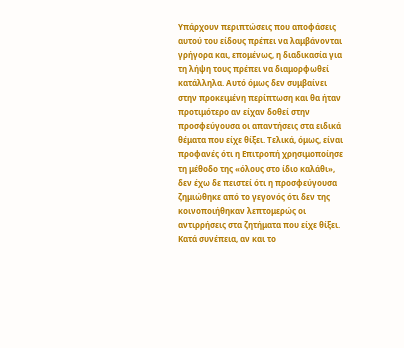Υπάρχουν περιπτώσεις που αποφάσεις αυτού του είδους πρέπει να λαμβάνονται γρήγορα και, επομένως, η διαδικασία για τη λήψη τους πρέπει να διαμορφωθεί κατάλληλα. Αυτό όμως δεν συμβαίνει στην προκειμένη περίπτωση και θα ήταν προτιμότερο αν είχαν δοθεί στην προσφεύγουσα οι απαντήσεις στα ειδικά θέματα που είχε θίξει. Τελικά, όμως, είναι προφανές ότι η Επιτροπή χρησιμοποίησε τη μέθοδο της «όλους στο ίδιο καλάθι», δεν έχω δε πειστεί ότι η προσφεύγουσα ζημιώθηκε από το γεγονός ότι δεν της κοινοποιήθηκαν λεπτομερώς οι αντιρρήσεις στα ζητήματα που είχε θίξει.
Κατά συνέπεια, αν και το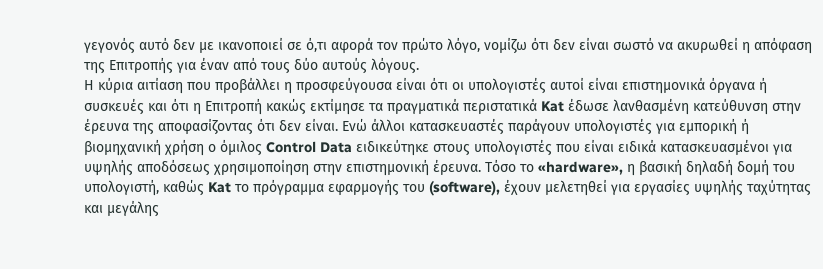γεγονός αυτό δεν με ικανοποιεί σε ό,τι αφορά τον πρώτο λόγο, νομίζω ότι δεν είναι σωστό να ακυρωθεί η απόφαση της Επιτροπής για έναν από τους δύο αυτούς λόγους.
Η κύρια αιτίαση που προβάλλει η προσφεύγουσα είναι ότι οι υπολογιστές αυτοί είναι επιστημονικά όργανα ή συσκευές και ότι η Επιτροπή κακώς εκτίμησε τα πραγματικά περιστατικά Kat έδωσε λανθασμένη κατεύθυνση στην έρευνα της αποφασίζοντας ότι δεν είναι. Ενώ άλλοι κατασκευαστές παράγουν υπολογιστές για εμπορική ή βιομηχανική χρήση ο όμιλος Control Data ειδικεύτηκε στους υπολογιστές που είναι ειδικά κατασκευασμένοι για υψηλής αποδόσεως χρησιμοποίηση στην επιστημονική έρευνα. Τόσο το «hardware», η βασική δηλαδή δομή του υπολογιστή, καθώς Kat το πρόγραμμα εφαρμογής του (software), έχουν μελετηθεί για εργασίες υψηλής ταχύτητας και μεγάλης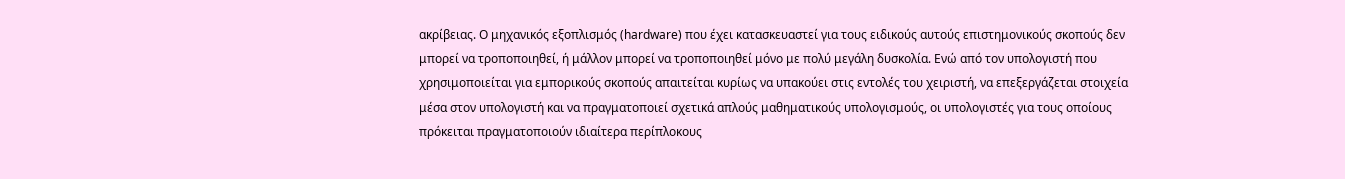ακρίβειας. Ο μηχανικός εξοπλισμός (hardware) που έχει κατασκευαστεί για τους ειδικούς αυτούς επιστημονικούς σκοπούς δεν μπορεί να τροποποιηθεί, ή μάλλον μπορεί να τροποποιηθεί μόνο με πολύ μεγάλη δυσκολία. Ενώ από τον υπολογιστή που χρησιμοποιείται για εμπορικούς σκοπούς απαιτείται κυρίως να υπακούει στις εντολές του χειριστή, να επεξεργάζεται στοιχεία μέσα στον υπολογιστή και να πραγματοποιεί σχετικά απλούς μαθηματικούς υπολογισμούς, οι υπολογιστές για τους οποίους πρόκειται πραγματοποιούν ιδιαίτερα περίπλοκους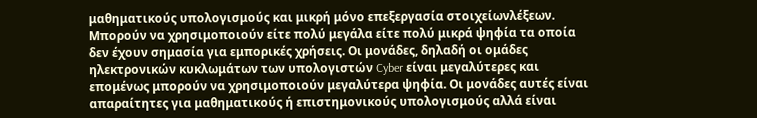μαθηματικούς υπολογισμούς και μικρή μόνο επεξεργασία στοιχείωνλέξεων. Μπορούν να χρησιμοποιούν είτε πολύ μεγάλα είτε πολύ μικρά ψηφία τα οποία δεν έχουν σημασία για εμπορικές χρήσεις. Οι μονάδες, δηλαδή οι ομάδες ηλεκτρονικών κυκλωμάτων των υπολογιστών Cyber είναι μεγαλύτερες και επομένως μπορούν να χρησιμοποιούν μεγαλύτερα ψηφία. Οι μονάδες αυτές είναι απαραίτητες για μαθηματικούς ή επιστημονικούς υπολογισμούς αλλά είναι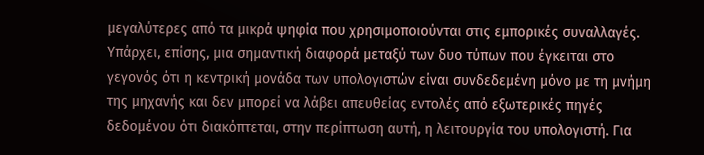μεγαλύτερες από τα μικρά ψηφία που χρησιμοποιούνται στις εμπορικές συναλλαγές. Υπάρχει, επίσης, μια σημαντική διαφορά μεταξύ των δυο τύπων που έγκειται στο γεγονός ότι η κεντρική μονάδα των υπολογιστών είναι συνδεδεμένη μόνο με τη μνήμη της μηχανής και δεν μπορεί να λάβει απευθείας εντολές από εξωτερικές πηγές δεδομένου ότι διακόπτεται, στην περίπτωση αυτή, η λειτουργία του υπολογιστή. Για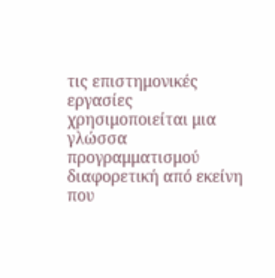τις επιστημονικές εργασίες χρησιμοποιείται μια γλώσσα προγραμματισμού διαφορετική από εκείνη που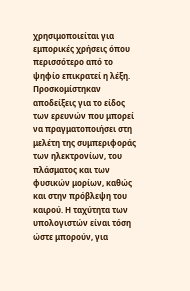χρησιμοποιείται για εμπορικές χρήσεις όπου περισσότερο από το ψηφίο επικρατεί η λέξη. Προσκομίστηκαν αποδείξεις για το είδος των ερευνών που μπορεί να πραγματοποιήσει στη μελέτη της συμπεριφοράς των ηλεκτρονίων, του πλάσματος και των φυσικών μορίων, καθώς και στην πρόβλεψη του καιρού. Η ταχύτητα των υπολογιστών είναι τόση ώστε μπορούν, για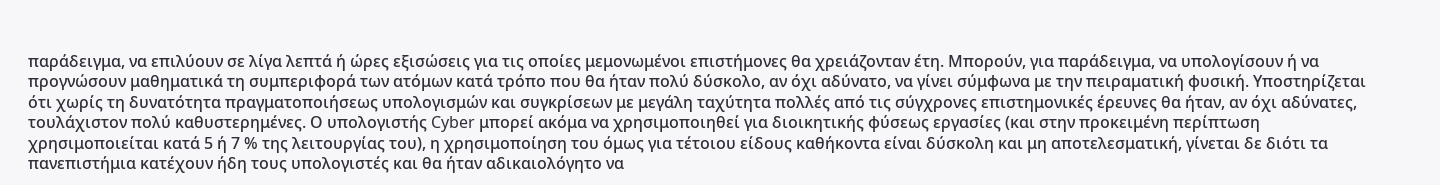παράδειγμα, να επιλύουν σε λίγα λεπτά ή ώρες εξισώσεις για τις οποίες μεμονωμένοι επιστήμονες θα χρειάζονταν έτη. Μπορούν, για παράδειγμα, να υπολογίσουν ή να προγνώσουν μαθηματικά τη συμπεριφορά των ατόμων κατά τρόπο που θα ήταν πολύ δύσκολο, αν όχι αδύνατο, να γίνει σύμφωνα με την πειραματική φυσική. Υποστηρίζεται ότι χωρίς τη δυνατότητα πραγματοποιήσεως υπολογισμών και συγκρίσεων με μεγάλη ταχύτητα πολλές από τις σύγχρονες επιστημονικές έρευνες θα ήταν, αν όχι αδύνατες, τουλάχιστον πολύ καθυστερημένες. Ο υπολογιστής Cyber μπορεί ακόμα να χρησιμοποιηθεί για διοικητικής φύσεως εργασίες (και στην προκειμένη περίπτωση χρησιμοποιείται κατά 5 ή 7 % της λειτουργίας του), η χρησιμοποίηση του όμως για τέτοιου είδους καθήκοντα είναι δύσκολη και μη αποτελεσματική, γίνεται δε διότι τα πανεπιστήμια κατέχουν ήδη τους υπολογιστές και θα ήταν αδικαιολόγητο να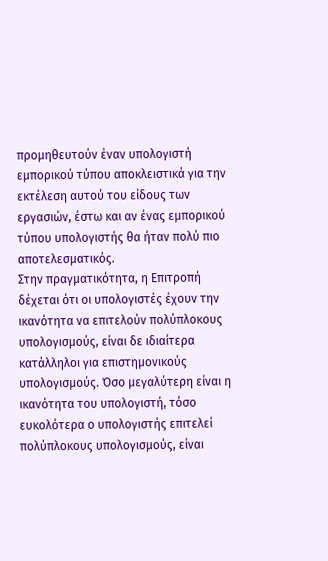προμηθευτούν έναν υπολογιστή εμπορικού τύπου αποκλειστικά για την εκτέλεση αυτού του είδους των εργασιών, έστω και αν ένας εμπορικού τύπου υπολογιστής θα ήταν πολύ πιο αποτελεσματικός.
Στην πραγματικότητα, η Επιτροπή δέχεται ότι οι υπολογιστές έχουν την ικανότητα να επιτελούν πολύπλοκους υπολογισμούς, είναι δε ιδιαίτερα κατάλληλοι για επιστημονικούς υπολογισμούς. Όσο μεγαλύτερη είναι η ικανότητα του υπολογιστή, τόσο ευκολότερα ο υπολογιστής επιτελεί πολύπλοκους υπολογισμούς, είναι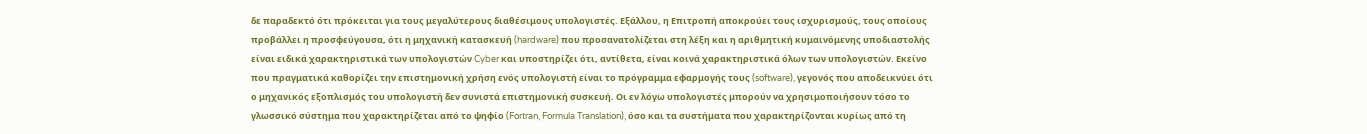δε παραδεκτό ότι πρόκειται για τους μεγαλύτερους διαθέσιμους υπολογιστές. Εξάλλου, η Επιτροπή αποκρούει τους ισχυρισμούς, τους οποίους προβάλλει η προσφεύγουσα, ότι η μηχανική κατασκευή (hardware) που προσανατολίζεται στη λέξη και η αριθμητική κυμαινόμενης υποδιαστολής είναι ειδικά χαρακτηριστικά των υπολογιστών Cyber και υποστηρίζει ότι, αντίθετα, είναι κοινά χαρακτηριστικά όλων των υπολογιστών. Εκείνο που πραγματικά καθορίζει την επιστημονική χρήση ενός υπολογιστή είναι το πρόγραμμα εφαρμογής τους (software), γεγονός που αποδεικνύει ότι ο μηχανικός εξοπλισμός του υπολογιστή δεν συνιστά επιστημονική συσκευή. Οι εν λόγω υπολογιστές μπορούν να χρησιμοποιήσουν τόσο το γλωσσικό σύστημα που χαρακτηρίζεται από το ψηφίο (Fortran, Formula Translation), όσο και τα συστήματα που χαρακτηρίζονται κυρίως από τη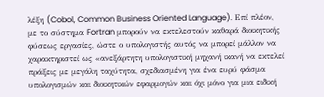λέξη (Cobol, Common Business Oriented Language). Επί πλέον, με το σύστημα Fortran μπορούν να εκτελεστούν καθαρά διοικητικής φύσεως εργασίες, ώστε ο υπολογιστής αυτός να μπορεί μάλλον να χαρακτηριστεί ως «ανεξάρτητη υπολογιστική μηχανή ικανή να εκτελεί πράξεις με μεγάλη ταχύτητα, σχεδιασμένη για ένα ευρύ φάσμα υπολογισμών και διοικητικών εφαρμογών και όχι μόνο για μια ειδική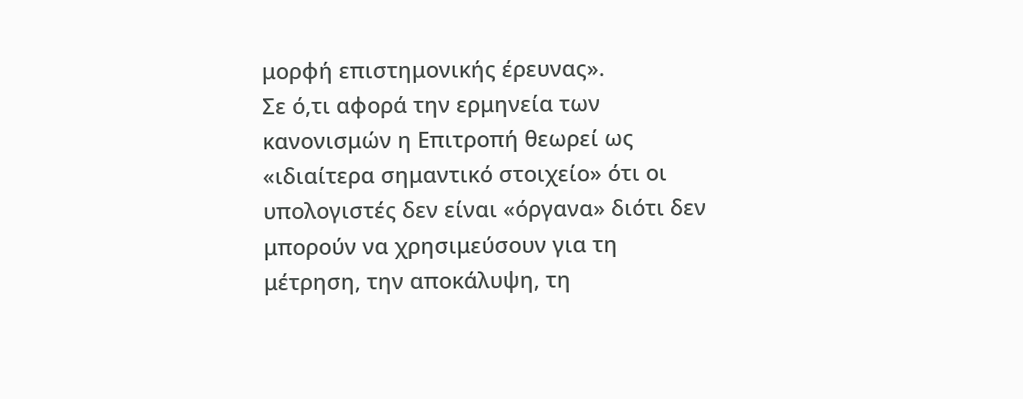μορφή επιστημονικής έρευνας».
Σε ό,τι αφορά την ερμηνεία των κανονισμών η Επιτροπή θεωρεί ως «ιδιαίτερα σημαντικό στοιχείο» ότι οι υπολογιστές δεν είναι «όργανα» διότι δεν μπορούν να χρησιμεύσουν για τη μέτρηση, την αποκάλυψη, τη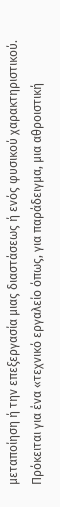μεταποίηση ή την επεξεργασία μιας διαστάσεως ή ενός φυσικού χαρακτηριστικού. Πρόκειται για ένα «τεχνικό εργαλείο όπως, για παράδειγμα, μια αθροιστική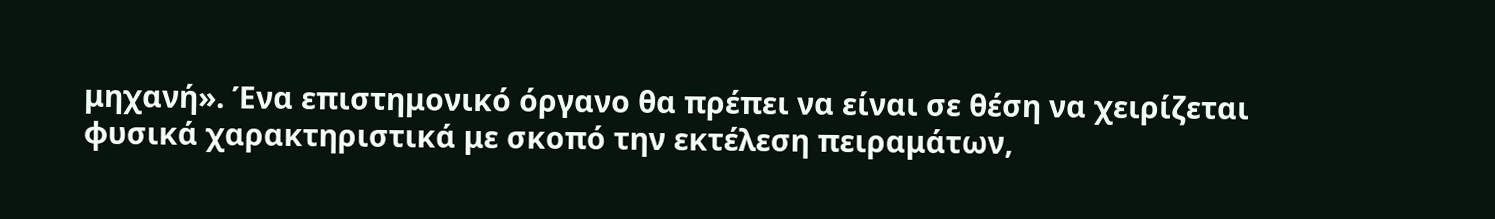μηχανή». Ένα επιστημονικό όργανο θα πρέπει να είναι σε θέση να χειρίζεται φυσικά χαρακτηριστικά με σκοπό την εκτέλεση πειραμάτων,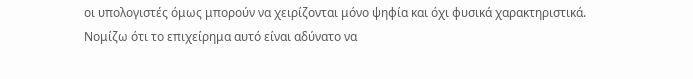οι υπολογιστές όμως μπορούν να χειρίζονται μόνο ψηφία και όχι φυσικά χαρακτηριστικά.
Νομίζω ότι το επιχείρημα αυτό είναι αδύνατο να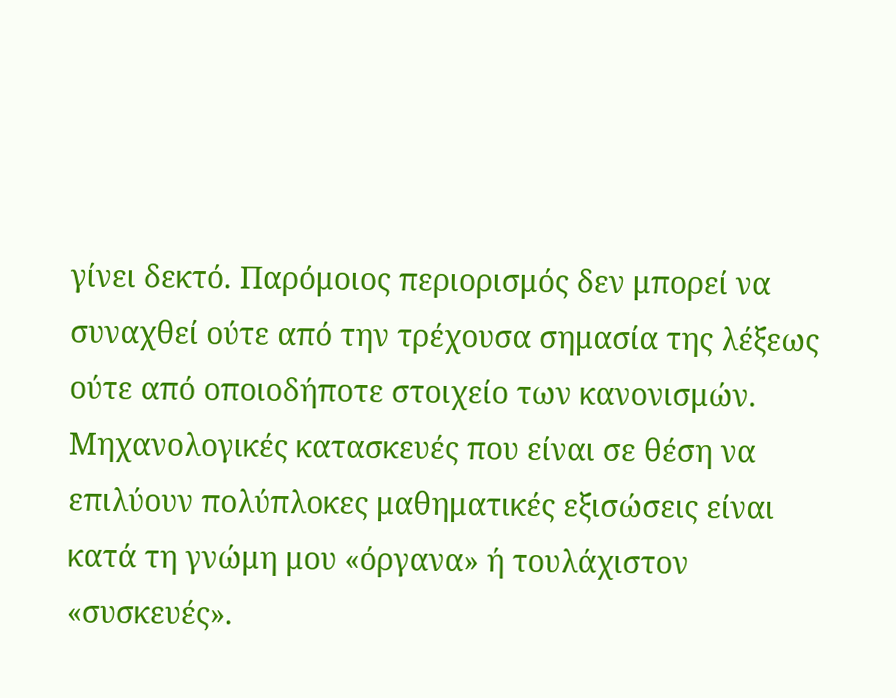γίνει δεκτό. Παρόμοιος περιορισμός δεν μπορεί να συναχθεί ούτε από την τρέχουσα σημασία της λέξεως ούτε από οποιοδήποτε στοιχείο των κανονισμών. Μηχανολογικές κατασκευές που είναι σε θέση να επιλύουν πολύπλοκες μαθηματικές εξισώσεις είναι κατά τη γνώμη μου «όργανα» ή τουλάχιστον «συσκευές».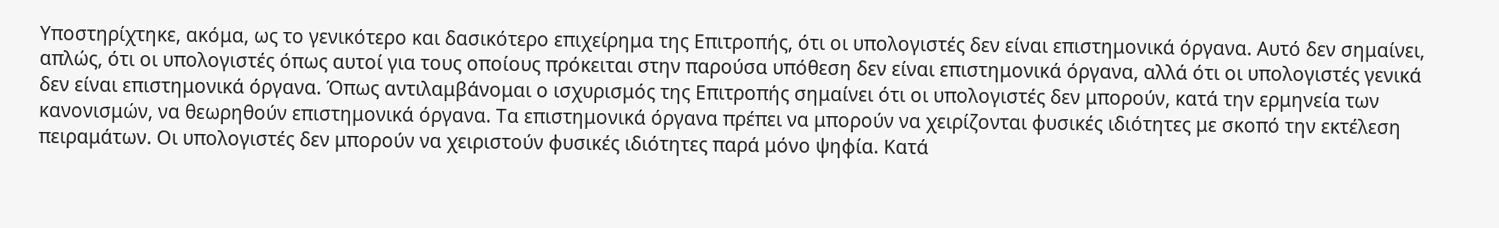Υποστηρίχτηκε, ακόμα, ως το γενικότερο και δασικότερο επιχείρημα της Επιτροπής, ότι οι υπολογιστές δεν είναι επιστημονικά όργανα. Αυτό δεν σημαίνει, απλώς, ότι οι υπολογιστές όπως αυτοί για τους οποίους πρόκειται στην παρούσα υπόθεση δεν είναι επιστημονικά όργανα, αλλά ότι οι υπολογιστές γενικά δεν είναι επιστημονικά όργανα. Όπως αντιλαμβάνομαι ο ισχυρισμός της Επιτροπής σημαίνει ότι οι υπολογιστές δεν μπορούν, κατά την ερμηνεία των κανονισμών, να θεωρηθούν επιστημονικά όργανα. Τα επιστημονικά όργανα πρέπει να μπορούν να χειρίζονται φυσικές ιδιότητες με σκοπό την εκτέλεση πειραμάτων. Οι υπολογιστές δεν μπορούν να χειριστούν φυσικές ιδιότητες παρά μόνο ψηφία. Κατά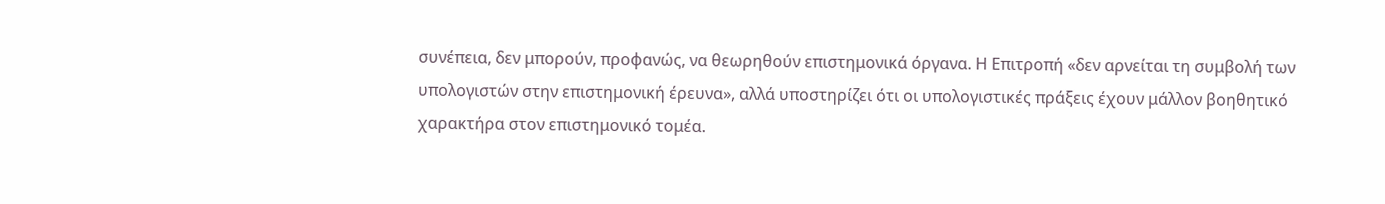συνέπεια, δεν μπορούν, προφανώς, να θεωρηθούν επιστημονικά όργανα. Η Επιτροπή «δεν αρνείται τη συμβολή των υπολογιστών στην επιστημονική έρευνα», αλλά υποστηρίζει ότι οι υπολογιστικές πράξεις έχουν μάλλον βοηθητικό χαρακτήρα στον επιστημονικό τομέα.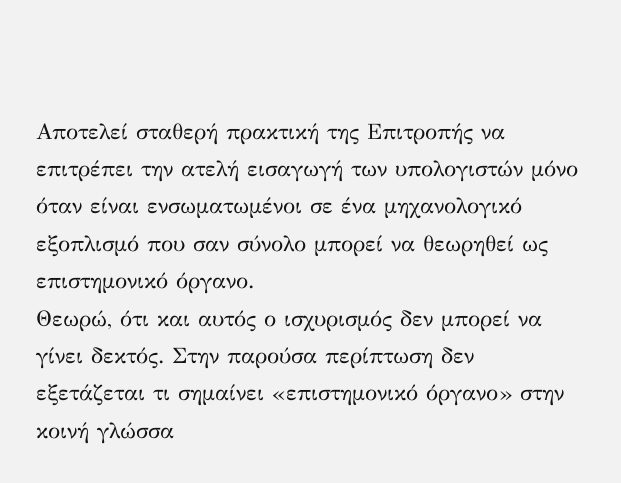Αποτελεί σταθερή πρακτική της Επιτροπής να επιτρέπει την ατελή εισαγωγή των υπολογιστών μόνο όταν είναι ενσωματωμένοι σε ένα μηχανολογικό εξοπλισμό που σαν σύνολο μπορεί να θεωρηθεί ως επιστημονικό όργανο.
Θεωρώ, ότι και αυτός ο ισχυρισμός δεν μπορεί να γίνει δεκτός. Στην παρούσα περίπτωση δεν εξετάζεται τι σημαίνει «επιστημονικό όργανο» στην κοινή γλώσσα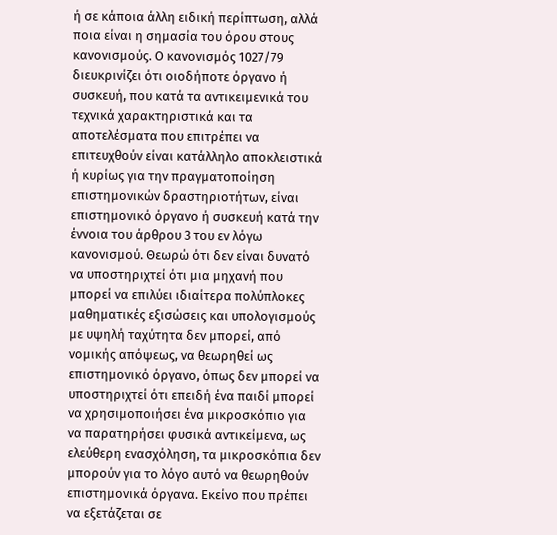ή σε κάποια άλλη ειδική περίπτωση, αλλά ποια είναι η σημασία του όρου στους κανονισμούς. Ο κανονισμός 1027/79 διευκρινίζει ότι οιοδήποτε όργανο ή συσκευή, που κατά τα αντικειμενικά του τεχνικά χαρακτηριστικά και τα αποτελέσματα που επιτρέπει να επιτευχθούν είναι κατάλληλο αποκλειστικά ή κυρίως για την πραγματοποίηση επιστημονικών δραστηριοτήτων, είναι επιστημονικό όργανο ή συσκευή κατά την έννοια του άρθρου 3 του εν λόγω κανονισμού. Θεωρώ ότι δεν είναι δυνατό να υποστηριχτεί ότι μια μηχανή που μπορεί να επιλύει ιδιαίτερα πολύπλοκες μαθηματικές εξισώσεις και υπολογισμούς με υψηλή ταχύτητα δεν μπορεί, από νομικής απόψεως, να θεωρηθεί ως επιστημονικό όργανο, όπως δεν μπορεί να υποστηριχτεί ότι επειδή ένα παιδί μπορεί να χρησιμοποιήσει ένα μικροσκόπιο για να παρατηρήσει φυσικά αντικείμενα, ως ελεύθερη ενασχόληση, τα μικροσκόπια δεν μπορούν για το λόγο αυτό να θεωρηθούν επιστημονικά όργανα. Εκείνο που πρέπει να εξετάζεται σε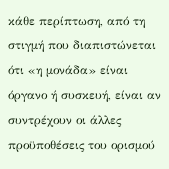κάθε περίπτωση, από τη στιγμή που διαπιστώνεται ότι «η μονάδα» είναι όργανο ή συσκευή, είναι αν συντρέχουν οι άλλες προϋποθέσεις του ορισμού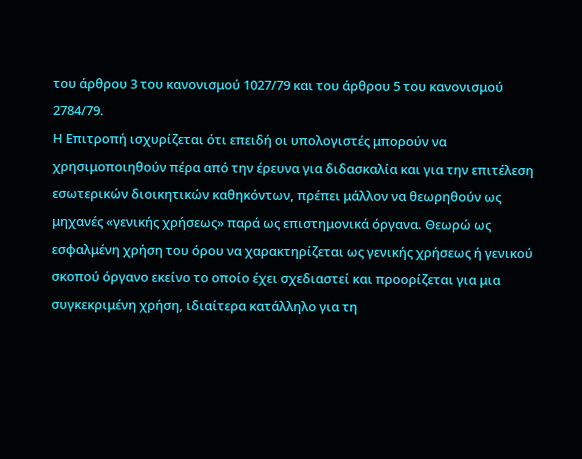του άρθρου 3 του κανονισμού 1027/79 και του άρθρου 5 του κανονισμού 2784/79.
Η Επιτροπή ισχυρίζεται ότι επειδή οι υπολογιστές μπορούν να χρησιμοποιηθούν πέρα από την έρευνα για διδασκαλία και για την επιτέλεση εσωτερικών διοικητικών καθηκόντων, πρέπει μάλλον να θεωρηθούν ως μηχανές «γενικής χρήσεως» παρά ως επιστημονικά όργανα. Θεωρώ ως εσφαλμένη χρήση του όρου να χαρακτηρίζεται ως γενικής χρήσεως ή γενικού σκοπού όργανο εκείνο το οποίο έχει σχεδιαστεί και προορίζεται για μια συγκεκριμένη χρήση, ιδιαίτερα κατάλληλο για τη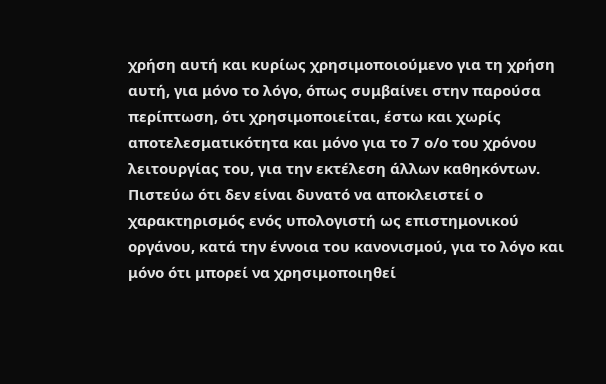χρήση αυτή και κυρίως χρησιμοποιούμενο για τη χρήση αυτή, για μόνο το λόγο, όπως συμβαίνει στην παρούσα περίπτωση, ότι χρησιμοποιείται, έστω και χωρίς αποτελεσματικότητα και μόνο για το 7 ο/ο του χρόνου λειτουργίας του, για την εκτέλεση άλλων καθηκόντων. Πιστεύω ότι δεν είναι δυνατό να αποκλειστεί ο χαρακτηρισμός ενός υπολογιστή ως επιστημονικού οργάνου, κατά την έννοια του κανονισμού, για το λόγο και μόνο ότι μπορεί να χρησιμοποιηθεί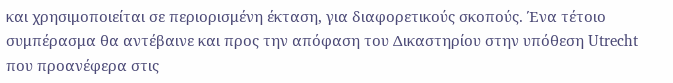και χρησιμοποιείται σε περιορισμένη έκταση, για διαφορετικούς σκοπούς. Ένα τέτοιο συμπέρασμα θα αντέβαινε και προς την απόφαση του Δικαστηρίου στην υπόθεση Utrecht που προανέφερα στις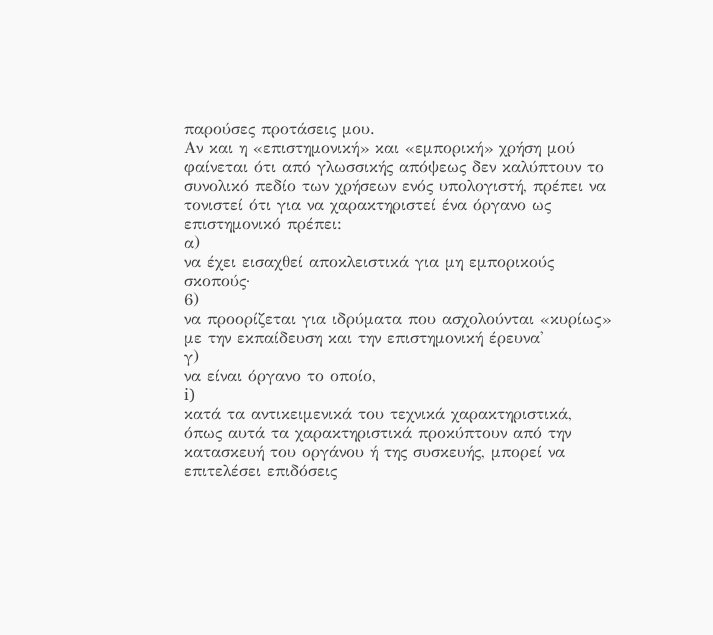παρούσες προτάσεις μου.
Αν και η «επιστημονική» και «εμπορική» χρήση μού φαίνεται ότι από γλωσσικής απόψεως δεν καλύπτουν το συνολικό πεδίο των χρήσεων ενός υπολογιστή, πρέπει να τονιστεί ότι για να χαρακτηριστεί ένα όργανο ως επιστημονικό πρέπει:
α)
να έχει εισαχθεί αποκλειστικά για μη εμπορικούς σκοπούς·
6)
να προορίζεται για ιδρύματα που ασχολούνται «κυρίως» με την εκπαίδευση και την επιστημονική έρευνα'
γ)
να είναι όργανο το οποίο,
i)
κατά τα αντικειμενικά του τεχνικά χαρακτηριστικά, όπως αυτά τα χαρακτηριστικά προκύπτουν από την κατασκευή του οργάνου ή της συσκευής, μπορεί να επιτελέσει επιδόσεις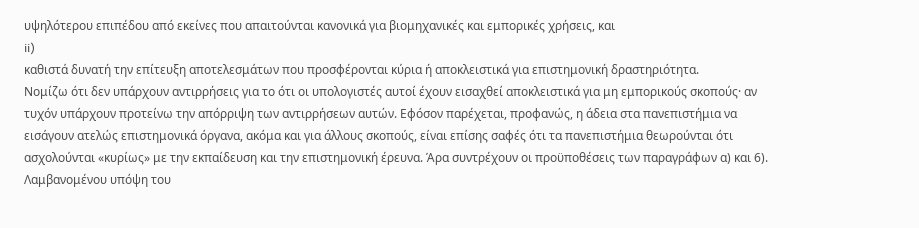υψηλότερου επιπέδου από εκείνες που απαιτούνται κανονικά για βιομηχανικές και εμπορικές χρήσεις, και
ii)
καθιστά δυνατή την επίτευξη αποτελεσμάτων που προσφέρονται κύρια ή αποκλειστικά για επιστημονική δραστηριότητα.
Νομίζω ότι δεν υπάρχουν αντιρρήσεις για το ότι οι υπολογιστές αυτοί έχουν εισαχθεί αποκλειστικά για μη εμπορικούς σκοπούς· αν τυχόν υπάρχουν προτείνω την απόρριψη των αντιρρήσεων αυτών. Εφόσον παρέχεται, προφανώς, η άδεια στα πανεπιστήμια να εισάγουν ατελώς επιστημονικά όργανα, ακόμα και για άλλους σκοπούς, είναι επίσης σαφές ότι τα πανεπιστήμια θεωρούνται ότι ασχολούνται «κυρίως» με την εκπαίδευση και την επιστημονική έρευνα. Άρα συντρέχουν οι προϋποθέσεις των παραγράφων α) και 6).
Λαμβανομένου υπόψη του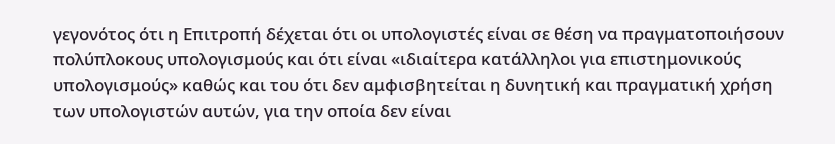γεγονότος ότι η Επιτροπή δέχεται ότι οι υπολογιστές είναι σε θέση να πραγματοποιήσουν πολύπλοκους υπολογισμούς και ότι είναι «ιδιαίτερα κατάλληλοι για επιστημονικούς υπολογισμούς» καθώς και του ότι δεν αμφισβητείται η δυνητική και πραγματική χρήση των υπολογιστών αυτών, για την οποία δεν είναι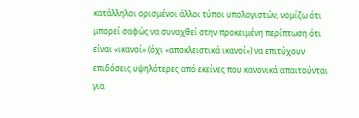κατάλληλοι ορισμένοι άλλοι τύποι υπολογιστών, νομίζω ότι μπορεί σαφώς να συναχθεί στην προκειμένη περίπτωση ότι είναι «ικανοί» (όχι «αποκλειστικά ικανοί») να επιτύχουν επιδόσεις υψηλότερες από εκείνες που κανονικά απαιτούνται για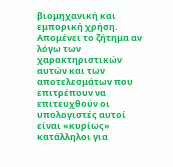βιομηχανική και εμπορική χρήση.
Απομένει το ζήτημα αν λόγω των χαρακτηριστικών αυτών και των αποτελεσμάτων που επιτρέπουν να επιτευχθούν οι υπολογιστές αυτοί είναι «κυρίως» κατάλληλοι για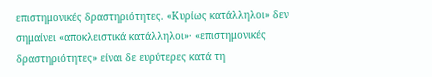επιστημονικές δραστηριότητες. «Κυρίως κατάλληλοι» δεν σημαίνει «αποκλειστικά κατάλληλοι»· «επιστημονικές δραστηριότητες» είναι δε ευρύτερες κατά τη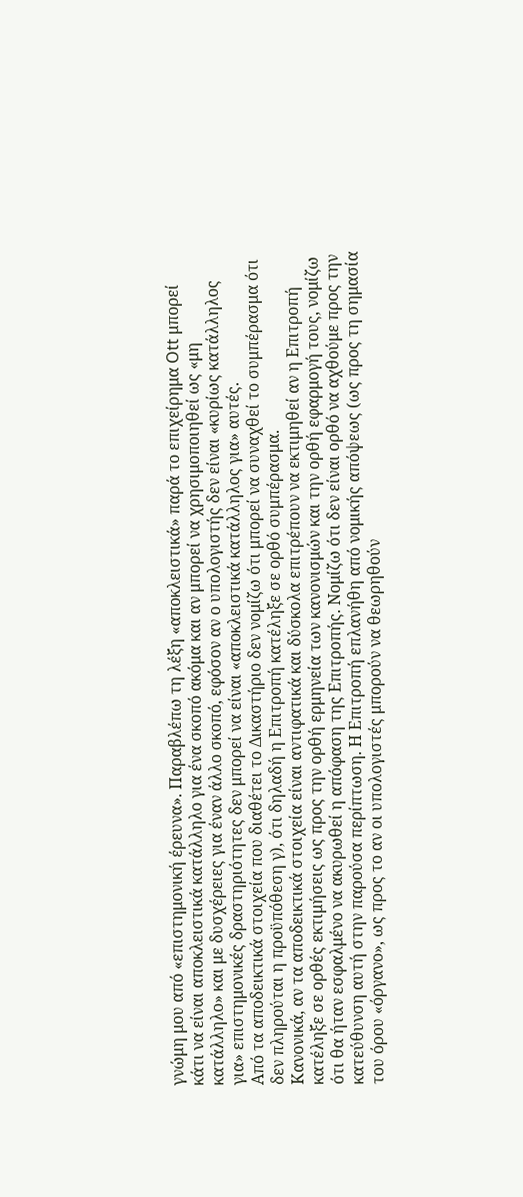γνώμη μου από «επιστημονική έρευνα». Παραβλέπω τη λέξη «αποκλειστικά» παρά το επιχείρημα Ott μπορεί κάτι να είναι αποκλειστικά κατάλληλο για ένα σκοπό ακόμα και αν μπορεί να χρησιμοποιηθεί ως «μη κατάλληλο» και με δυσχέρειες για έναν άλλο σκοπό, εφόσον αν ο υπολογιστής δεν είναι «κυρίως κατάλληλος για» επιστημονικές δραστηριότητες δεν μπορεί να είναι «αποκλειστικά κατάλληλος για» αυτές.
Από τα αποδεικτικά στοιχεία που διαθέτει το Δικαστήριο δεν νομίζω ότι μπορεί να συναχθεί το συμπέρασμα ότι δεν πληρούται η προϋπόθεση γ), ότι δηλαδή η Επιτροπή κατέληξε σε ορθό συμπέρασμα.
Κανονικά, αν τα αποδεικτικά στοιχεία είναι αντιφατικά και δύσκολα επιτρέπουν να εκτιμηθεί αν η Επιτροπή κατέληξε σε ορθές εκτιμήσεις ως προς την ορθή ερμηνεία των κανονισμών και την ορθή εφαρμογή τους, νομίζω ότι θα ήταν εσφαλμένο να ακυρωθεί η απόφαση της Επιτροπής. Νομίζω ότι δεν είναι ορθό να αχθούμε προς την κατεύθυνση αυτή στην παρούσα περίπτωση. Η Επιτροπή επλανήθη από νομικής απόψεως (ως προς τη σημασία του όρου «όργανο», ως προς το αν οι υπολογιστές μπορούν να θεωρηθούν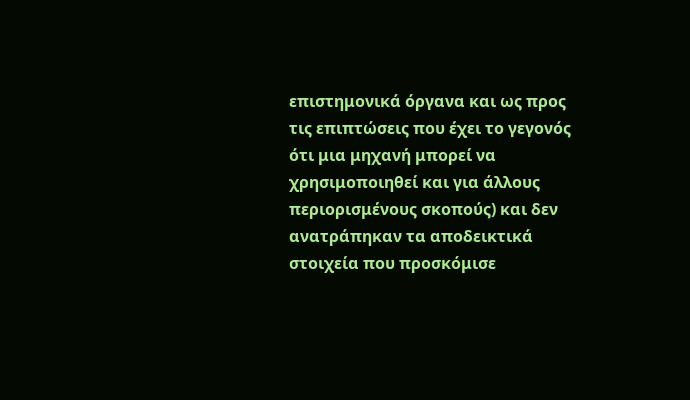επιστημονικά όργανα και ως προς τις επιπτώσεις που έχει το γεγονός ότι μια μηχανή μπορεί να χρησιμοποιηθεί και για άλλους περιορισμένους σκοπούς) και δεν ανατράπηκαν τα αποδεικτικά στοιχεία που προσκόμισε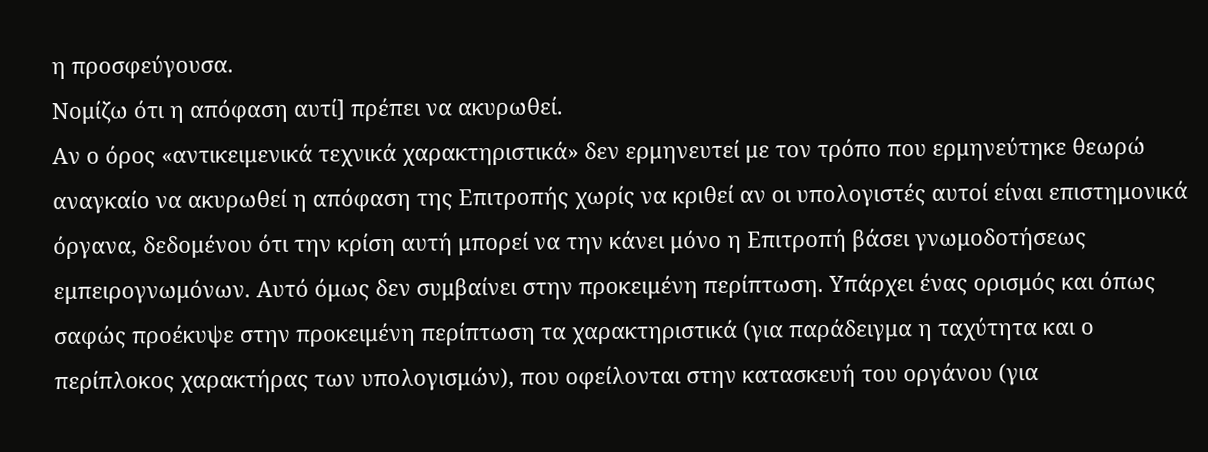η προσφεύγουσα.
Νομίζω ότι η απόφαση αυτί] πρέπει να ακυρωθεί.
Αν ο όρος «αντικειμενικά τεχνικά χαρακτηριστικά» δεν ερμηνευτεί με τον τρόπο που ερμηνεύτηκε θεωρώ αναγκαίο να ακυρωθεί η απόφαση της Επιτροπής χωρίς να κριθεί αν οι υπολογιστές αυτοί είναι επιστημονικά όργανα, δεδομένου ότι την κρίση αυτή μπορεί να την κάνει μόνο η Επιτροπή βάσει γνωμοδοτήσεως εμπειρογνωμόνων. Αυτό όμως δεν συμβαίνει στην προκειμένη περίπτωση. Υπάρχει ένας ορισμός και όπως σαφώς προέκυψε στην προκειμένη περίπτωση τα χαρακτηριστικά (για παράδειγμα η ταχύτητα και ο περίπλοκος χαρακτήρας των υπολογισμών), που οφείλονται στην κατασκευή του οργάνου (για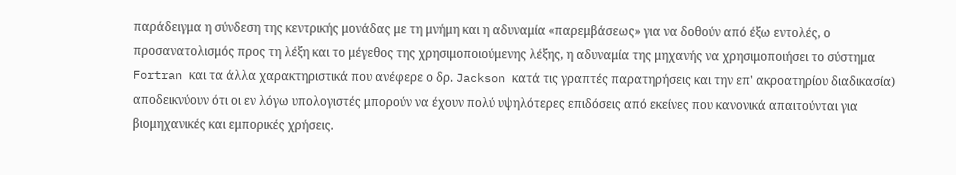παράδειγμα η σύνδεση της κεντρικής μονάδας με τη μνήμη και η αδυναμία «παρεμβάσεως» για να δοθούν από έξω εντολές, ο προσανατολισμός προς τη λέξη και το μέγεθος της χρησιμοποιούμενης λέξης, η αδυναμία της μηχανής να χρησιμοποιήσει το σύστημα Fortran και τα άλλα χαρακτηριστικά που ανέφερε ο δρ. Jackson κατά τις γραπτές παρατηρήσεις και την επ' ακροατηρίου διαδικασία) αποδεικνύουν ότι οι εν λόγω υπολογιστές μπορούν να έχουν πολύ υψηλότερες επιδόσεις από εκείνες που κανονικά απαιτούνται για βιομηχανικές και εμπορικές χρήσεις.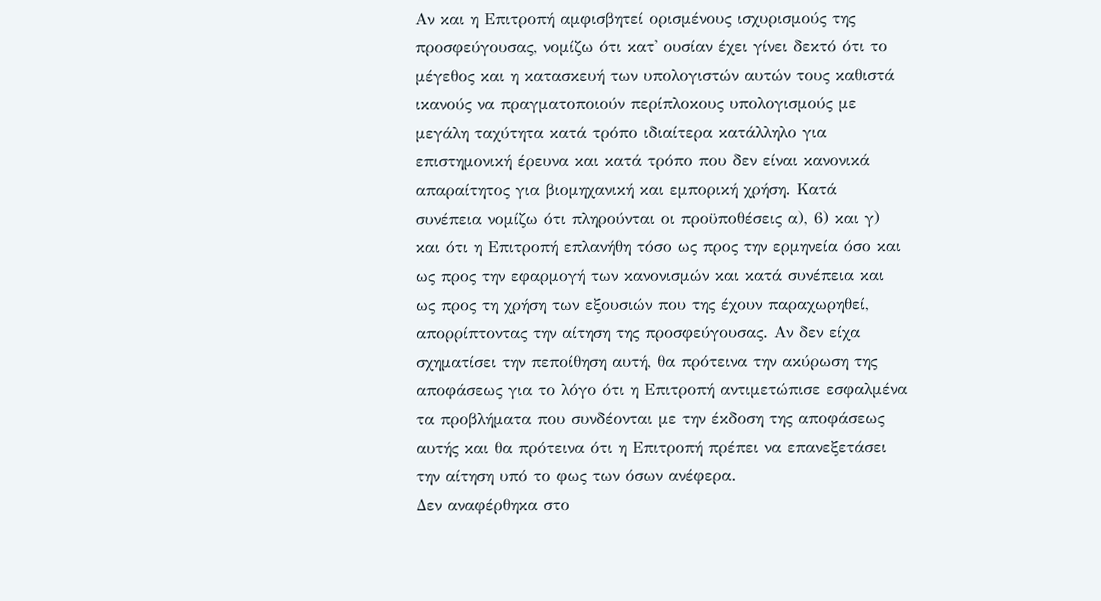Αν και η Επιτροπή αμφισβητεί ορισμένους ισχυρισμούς της προσφεύγουσας, νομίζω ότι κατ' ουσίαν έχει γίνει δεκτό ότι το μέγεθος και η κατασκευή των υπολογιστών αυτών τους καθιστά ικανούς να πραγματοποιούν περίπλοκους υπολογισμούς με μεγάλη ταχύτητα κατά τρόπο ιδιαίτερα κατάλληλο για επιστημονική έρευνα και κατά τρόπο που δεν είναι κανονικά απαραίτητος για βιομηχανική και εμπορική χρήση. Κατά συνέπεια νομίζω ότι πληρούνται οι προϋποθέσεις α), 6) και γ) και ότι η Επιτροπή επλανήθη τόσο ως προς την ερμηνεία όσο και ως προς την εφαρμογή των κανονισμών και κατά συνέπεια και ως προς τη χρήση των εξουσιών που της έχουν παραχωρηθεί, απορρίπτοντας την αίτηση της προσφεύγουσας. Αν δεν είχα σχηματίσει την πεποίθηση αυτή, θα πρότεινα την ακύρωση της αποφάσεως για το λόγο ότι η Επιτροπή αντιμετώπισε εσφαλμένα τα προβλήματα που συνδέονται με την έκδοση της αποφάσεως αυτής και θα πρότεινα ότι η Επιτροπή πρέπει να επανεξετάσει την αίτηση υπό το φως των όσων ανέφερα.
Δεν αναφέρθηκα στο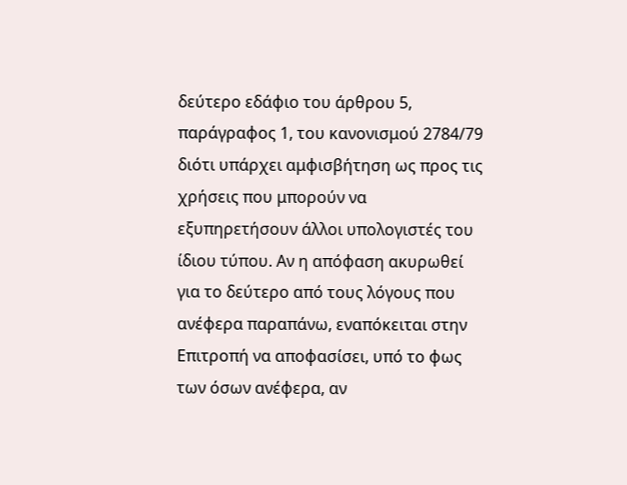δεύτερο εδάφιο του άρθρου 5, παράγραφος 1, του κανονισμού 2784/79 διότι υπάρχει αμφισβήτηση ως προς τις χρήσεις που μπορούν να εξυπηρετήσουν άλλοι υπολογιστές του ίδιου τύπου. Αν η απόφαση ακυρωθεί για το δεύτερο από τους λόγους που ανέφερα παραπάνω, εναπόκειται στην Επιτροπή να αποφασίσει, υπό το φως των όσων ανέφερα, αν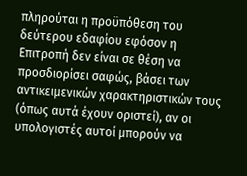πληρούται η προϋπόθεση του δεύτερου εδαφίου εφόσον η Επιτροπή δεν είναι σε θέση να προσδιορίσει σαφώς, βάσει των αντικειμενικών χαρακτηριστικών τους (όπως αυτά έχουν οριστεί), αν οι υπολογιστές αυτοί μπορούν να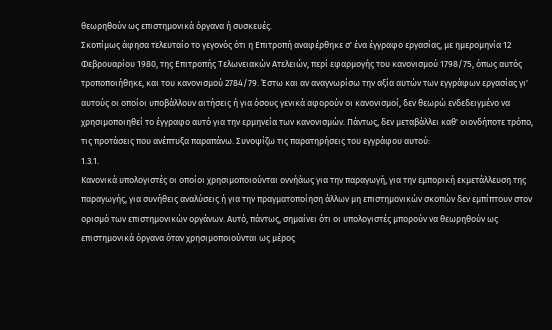θεωρηθούν ως επιστημονικά όργανα ή συσκευές.
Σκοπίμως άφησα τελευταίο το γεγονός ότι η Επιτροπή αναφέρθηκε σ' ένα έγγραφο εργασίας, με ημερομηνία 12 Φεβρουαρίου 1980, της Επιτροπής Τελωνειακών Ατελειών, περί εφαρμογής του κανονισμού 1798/75, όπως αυτός τροποποιήθηκε, και του κανονισμού 2784/79. Έστω και αν αναγνωρίσω την αξία αυτών των εγγράφων εργασίας γι' αυτούς οι οποίοι υποβάλλουν αιτήσεις ή για όσους γενικά αφορούν οι κανονισμοί, δεν θεωρώ ενδεδειγμένο να χρησιμοποιηθεί το έγγραφο αυτό για την ερμηνεία των κανονισμών. Πάντως, δεν μεταβάλλει καθ' οιονδήποτε τρόπο, τις προτάσεις που ανέπτυξα παραπάνω. Συνοψίζω τις παρατηρήσεις του εγγράφου αυτού:
1.3.1.
Κανονικά υπολογιστές οι οποίοι χρησιμοποιούνται οννήάως για την παραγωγή, για την εμπορική εκμετάλλευση της παραγωγής, για συνήθεις αναλύσεις ή για την πραγματοποίηση άλλων μη επιστημονικών σκοπών δεν εμπίπτουν στον ορισμό των επιστημονικών οργάνων. Αυτό, πάντως, σημαίνει ότι οι υπολογιστές μπορούν να θεωρηθούν ως επιστημονικά όργανα όταν χρησιμοποιούνται ως μέρος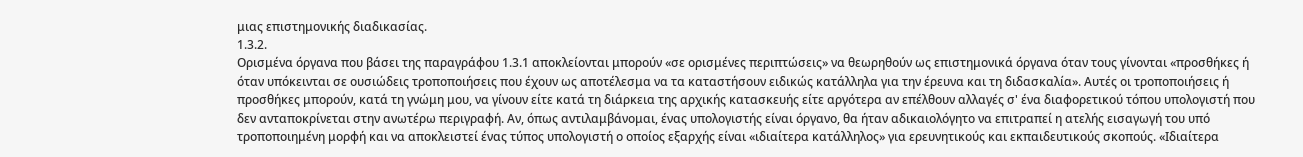μιας επιστημονικής διαδικασίας.
1.3.2.
Ορισμένα όργανα που βάσει της παραγράφου 1.3.1 αποκλείονται μπορούν «σε ορισμένες περιπτώσεις» να θεωρηθούν ως επιστημονικά όργανα όταν τους γίνονται «προσθήκες ή όταν υπόκεινται σε ουσιώδεις τροποποιήσεις που έχουν ως αποτέλεσμα να τα καταστήσουν ειδικώς κατάλληλα για την έρευνα και τη διδασκαλία». Αυτές οι τροποποιήσεις ή προσθήκες μπορούν, κατά τη γνώμη μου, να γίνουν είτε κατά τη διάρκεια της αρχικής κατασκευής είτε αργότερα αν επέλθουν αλλαγές σ' ένα διαφορετικού τόπου υπολογιστή που δεν ανταποκρίνεται στην ανωτέρω περιγραφή. Αν, όπως αντιλαμβάνομαι, ένας υπολογιστής είναι όργανο, θα ήταν αδικαιολόγητο να επιτραπεί η ατελής εισαγωγή του υπό τροποποιημένη μορφή και να αποκλειστεί ένας τύπος υπολογιστή ο οποίος εξαρχής είναι «ιδιαίτερα κατάλληλος» για ερευνητικούς και εκπαιδευτικούς σκοπούς. «Ιδιαίτερα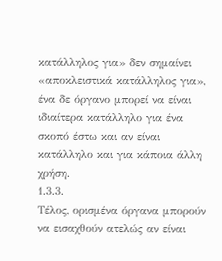κατάλληλος για» δεν σημαίνει «αποκλειστικά κατάλληλος για», ένα δε όργανο μπορεί να είναι ιδιαίτερα κατάλληλο για ένα σκοπό έστω και αν είναι κατάλληλο και για κάποια άλλη χρήση.
1.3.3.
Τέλος, ορισμένα όργανα μπορούν να εισαχθούν ατελώς αν είναι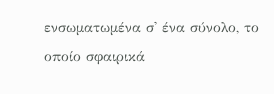ενσωματωμένα σ' ένα σύνολο, το οποίο σφαιρικά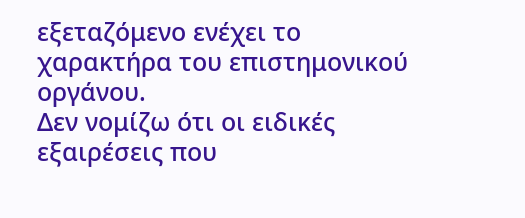εξεταζόμενο ενέχει το χαρακτήρα του επιστημονικού οργάνου.
Δεν νομίζω ότι οι ειδικές εξαιρέσεις που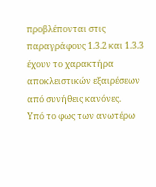προβλέπονται στις παραγράφους 1.3.2 και 1.3.3 έχουν το χαρακτήρα αποκλειστικών εξαιρέσεων από συνήθεις κανόνες.
Υπό το φως των ανωτέρω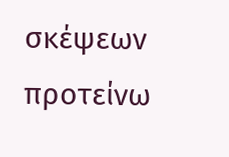σκέψεων προτείνω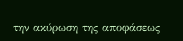την ακύρωση της αποφάσεως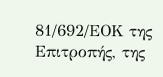81/692/ΕΟΚ της Επιτροπής, της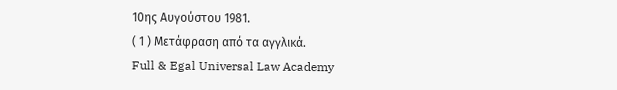10ης Αυγούστου 1981.
( 1 ) Μετάφραση από τα αγγλικά.
Full & Egal Universal Law Academy